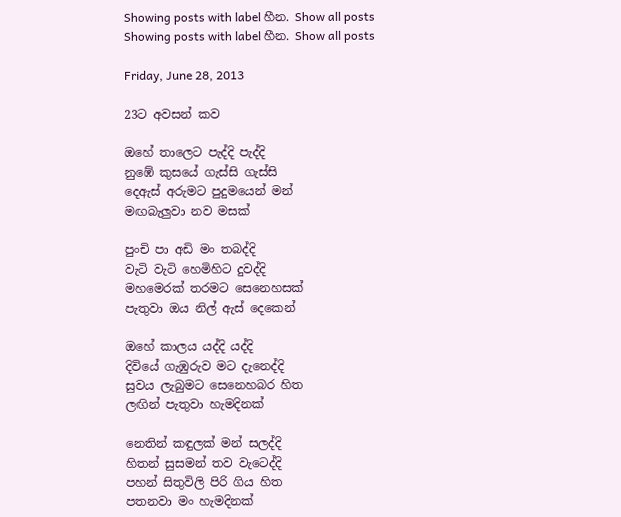Showing posts with label හීන. Show all posts
Showing posts with label හීන. Show all posts

Friday, June 28, 2013

23ට අවසන් කව

ඔහේ තාලෙට පැද්දි පැද්දි
නුඹේ කුසයේ ගැස්සි ගැස්සි
දෙඇස් අරුමට පුදුමයෙන් මන්
මඟබැලුවා නව මසක්

පුංචි පා අඩි මං තබද්දි
වැටි වැටි හෙමිහිට දුවද්දි
මහමෙරක් තරමට සෙනෙහසක්
පැතුවා ඔය නිල් ඇස් දෙකෙන්

ඔහේ කාලය යද්දි යද්දි
දිවියේ ගැඹුරුව මට දැනෙද්දි
සුවය ලැබුමට සෙනෙහබර හිත
ලඟින් පැතුවා හැමදිනක්

නෙතින් කඳුලක් මන් සලද්දි
හිතන් සුසමන් තව වැටෙද්දි
පහන් සිතුවිලි පිරි ගිය හිත
පතනවා මං හැමදිනක්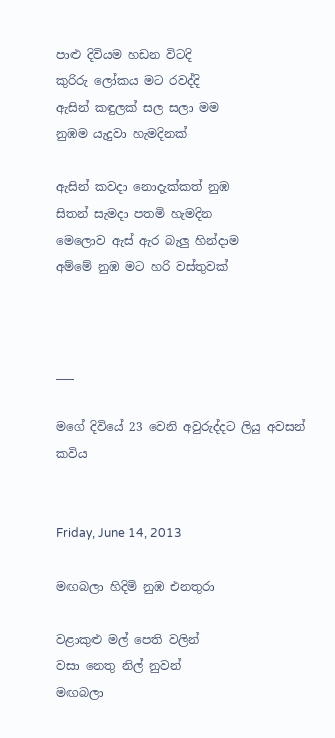පාළු දිවියම හඩන විටදි
කුරිරු ලෝකය මට රවද්දි
ඇසින් කඳුලක් සල සලා මම
නුඹම යැදුවා හැමදිනක්

ඇසින් කවදා නොදැක්කත් නුඹ
සිතන් සැමදා පතමි හැමදින
මෙලොව ඇස් ඇර බැලු හින්දාම
අම්මේ නුඹ මට හරි වස්තුවක්



___

මගේ දිවියේ 23 වෙනි අවුරුද්දට ලියු අවසන් කවිය


Friday, June 14, 2013

මඟබලා හිදිමි නුඹ එනතුරා

වළාකුළු මල් පෙති වලින්
වසා නෙතු නිල් නුවන්
මඟබලා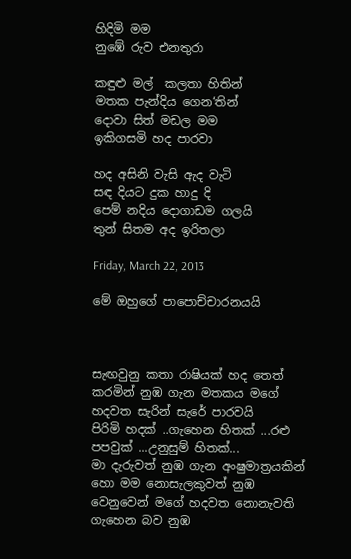හිදිමි මම
නුඹේ රුව එනතුරා

කඳුළු මල්  කලතා හිතින්
මතක පැන්දිය ගෙන‘තින්
දොවා සිත් මඩල මම
ඉකිගසමි හද පාරවා

හද අසිනි වැසි ඇද වැටි
සඳ දියට දුක හාදු දි
පෙම් නදිය දොගාඩම ගලයි
තුන් සිතම අද ඉරිතලා

Friday, March 22, 2013

මේ ඔහුගේ පාපොච්චාරනයයි



සැඟවුනු කතා රාෂියක් හද තෙත් කරමින් නුඹ ගැන මතකය මගේ හදවත සැරින් සැරේ පාරවයි
පිරිමි හදක් ..ගැහෙන හිතක් ...රළු පපවුක් ...උනුසුම් හිතක්...
මා දැරුවත් නුඹ ගැන අංෂුමාත්‍රයකින් හො මම නොසැලකුවත් නුඹ වෙනුවෙන් මගේ හදවත නොනැවති ගැහෙන බව නුඹ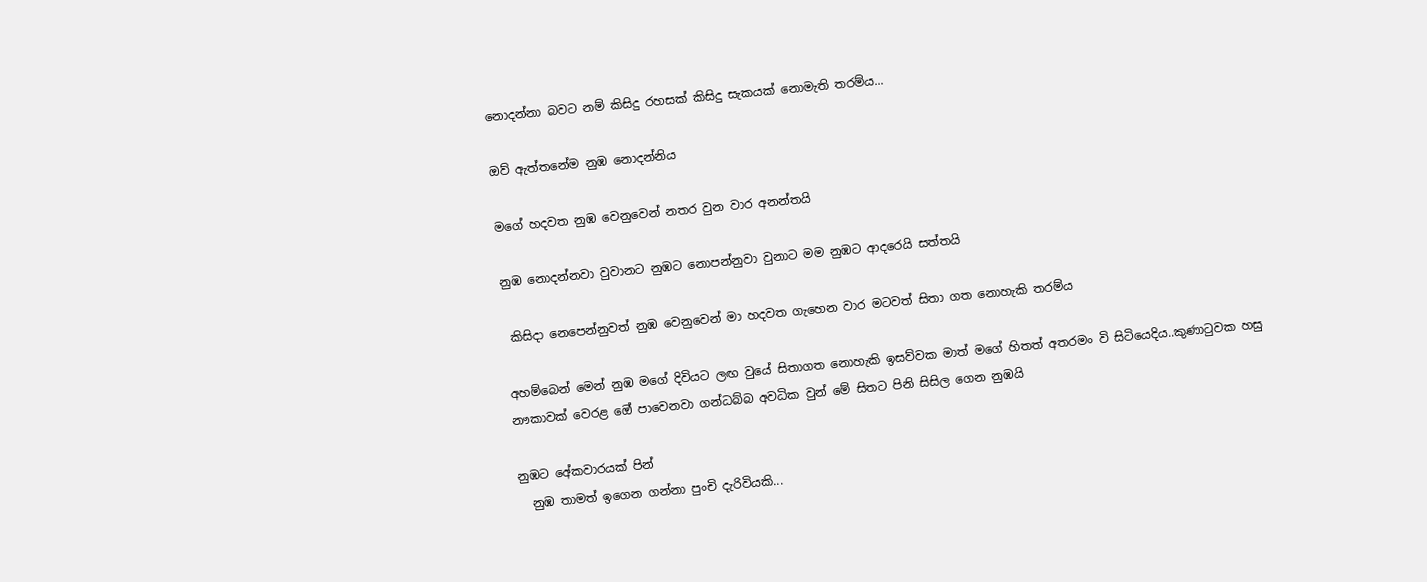නොදන්නා බවට නම් කිසිදු රහසක් කිසිදු සැකයක් නොමැති තරම්ය...

ඔව් ඇත්තනේම නුඹ නොදන්නිය

මගේ හදවත නුඹ වෙනුවෙන් නතර වුන වාර අනන්තයි

නුඹ නොදන්නවා වුවානට නුඹට නොපන්නුවා වුනාට මම නුඹට ආදරෙයි සත්තයි

 කිසිදා නෙපෙන්නුවත් නුඹ වෙනුවෙන් මා හදවත ගැහෙන වාර මටවත් සිතා ගත නොහැකි තරම්ය

අහම්බෙන් මෙන් නුඹ මගේ දිවියට ලඟ වුයේ සිතාගත නොහැකි ඉසව්වක මාත් මගේ හිතත් අතරමං වි සිටියෙදිය..කුණාටුවක හසු නෟකාවක් වෙරළ ඔේ පාවෙනවා ගන්ධබ්බ අවධික වුන් මේ සිතට පිනි සිසිල ගෙන නුඹයි

නුඹට අේකවාරයක් පින්
  නුඹ තාමත් ඉගෙන ගන්නා පුංචි දැරිවියකි...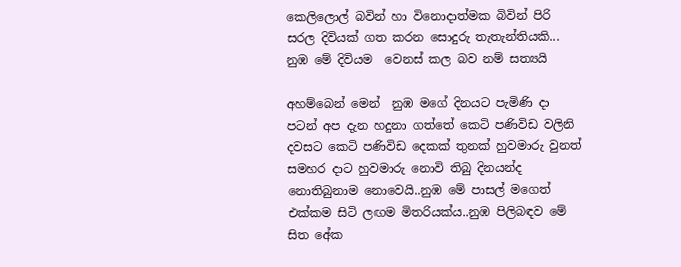කෙලිලොල් බවින් හා විනොදාත්මක බිවින් පිරි සරල දිවියක් ගත කරන සොදුරු තැතැන්තියකි...
නුඹ මේ දිවියම  වෙනස් කල බව නම් සත්‍යයි

අහම්බෙන් මෙන්  නුඹ මගේ දිනයට පැමිණි දා පටන් අප දැන හදුනා ගත්තේ කෙටි පණිවිඩ වලිනි දවසට කෙටි පණිවිඩ දෙකක් තුනක් හුවමාරු වුනත් සමහර දාට හුවමාරු නොවි තිබු දිනයන්ද නොතිබුනාම නොවෙයි..නුඹ මේ පාසල් මගෙත් එක්කම සිටි ලඟම මිතරියක්ය..නුඹ පිලිබඳව මේ සිත අේක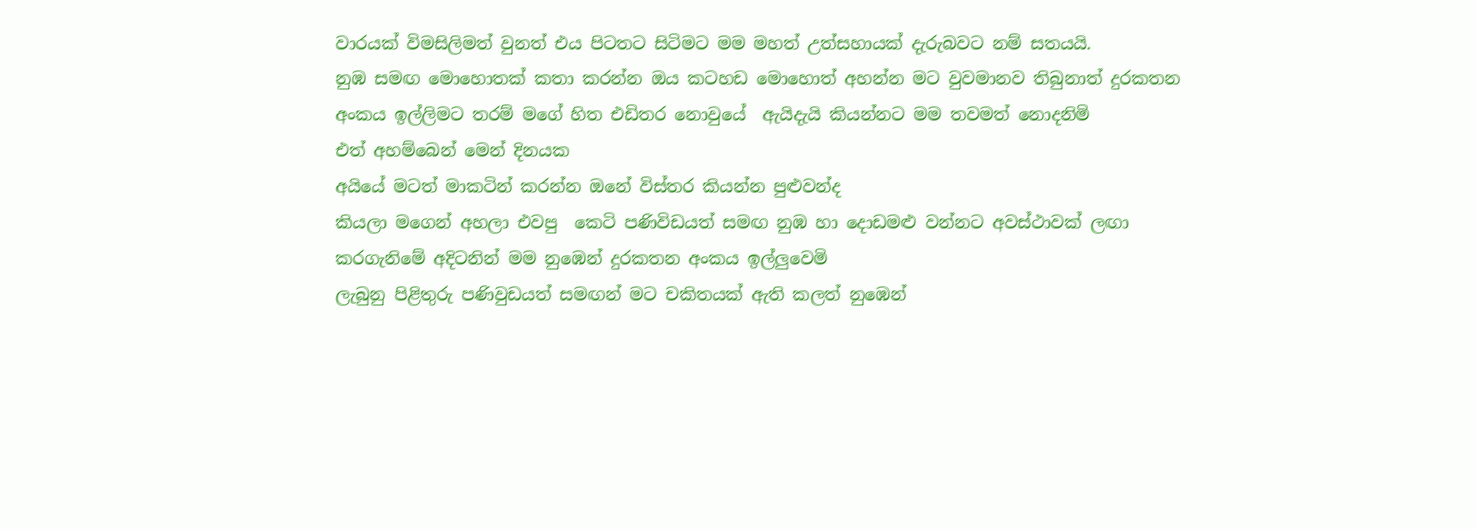වාරයක් විමසිලිමත් වුනත් එය පිටතට සිටිමට මම මහත් උත්සහායක් දැරුබවට නම් සතයයි.
නුඹ සමඟ මොහොතක් කතා කරන්න ඔය කටහඩ මොහොත් අහන්න මට වුවමානව තිබුනාත් දුරකතන අංකය ඉල්ලිමට තරම් මගේ හිත එඩිතර නොවුයේ  ඇයිදැයි කියන්නට මම තවමත් නොදනිමි
එත් අහම්බෙන් මෙන් දිනයක
අයියේ මටත් මාකටින් කරන්න ඔනේ විස්තර කියන්න පුළුවන්ද
කියලා මගෙන් අහලා එවපු  කෙටි පණිවිඩයත් සමඟ නුඹ හා දොඩමළු වන්නට අවස්ථාවක් ලඟා කරගැනිමේ අදිටනින් මම නුඹෙන් දුරකතන අංකය ඉල්ලුවෙමි
ලැබුනු පිළිතුරු පණිවුඩයත් සමඟන් මට චකිතයක් ඇති කලත් නුඹෙන්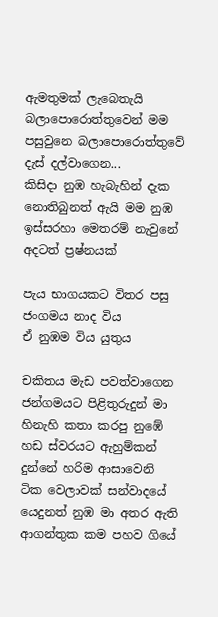ඇමතුමක් ලැබෙතැයි බලාපොරොත්තුවෙන් මම පසුවුනෙ බලාපොරොත්තුවේ  දැස් දල්වාගෙන...
කිසිදා නුඹ හැබැහින් දැක නොතිබුනත් ඇයි මම නුඹ ඉස්සරහා මෙතරම් නැවුනේ
අදටත් ප්‍රෂ්නයක්

පැය භාගයකට විතර පසු ජංගමය නාද විය
ඒ නුඹම විය යුතුය

චකිතය මැඩ පවත්වාගෙන ජන්ගමයට පිළිතුරුදුන් මා
හිනැහි කතා කරපු නුඹේ හඩ ස්වරයට ඇහුම්කන් දුන්නේ හරිම ආසාවෙනි
ටික වෙලාවක් සන්වාදයේ යෙදුනත් නුඹ මා අතර ඇති ආගන්තුක කම පහව ගියේ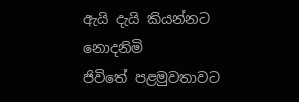ඇයි දැයි කියන්නට නොදනිමි
ජිවිතේ පළමුවතාවට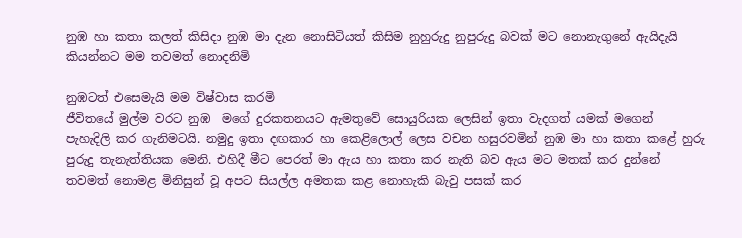නුඹ හා කතා කලත් කිසිදා නුඹ මා දැන නොසිටියත් කිසිම නුහුරුදු නුපුරුදු බවක් මට නොනැගුනේ ඇයිදැයි කියන්නට මම තවමත් නොදනිමි

නුඹටත් එසෙමැයි මම විෂ්වාස කරමි
ජීවිතයේ මුල්ම වරට නුඹ  මගේ දුරකතනයට ඇමතුවේ සොයුරියක ලෙසින් ඉතා වැදගත් යමක් මගෙන්  පැහැදිලි කර ගැනිමටයි. නමුදු ඉතා දඟකාර හා කෙළිලොල් ලෙස වචන හසුරවමින් නුඹ මා හා කතා කළේ හුරු පුරුදු තැනැත්තියක මෙනි. එහිදී මීට පෙරත් මා ඇය හා කතා කර නැති බව ඇය මට මතක් කර දුන්නේ තවමත් නොමළ මිනිසුන් වූ අපට සියල්ල අමතක කළ නොහැකි බැවු පසක් කර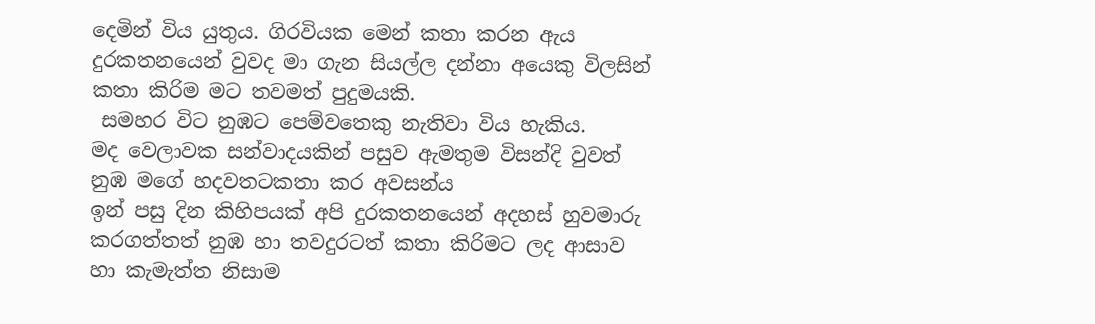දෙමින් විය යුතුය. ගිරවියක මෙන් කතා කරන ඇය දුරකතනයෙන් වුවද මා ගැන සියල්ල දන්නා අයෙකු විලසින් කතා කිරිම මට තවමත් පුදුමයකි.
 සමහර විට නුඹට පෙම්වතෙකු නැතිවා විය හැකිය.
මද වෙලාවක සන්වාදයකින් පසුව ඇමතුම විසන්දි වුවත් නුඹ මගේ හදවතටකතා කර අවසන්ය
ඉන් පසු දින කිහිපයක් අපි දුරකතනයෙන් අදහස් හුවමාරු කරගත්තත් නුඹ හා තවදුරටත් කතා කිරිමට ලද ආසාව හා කැමැත්ත නිසාම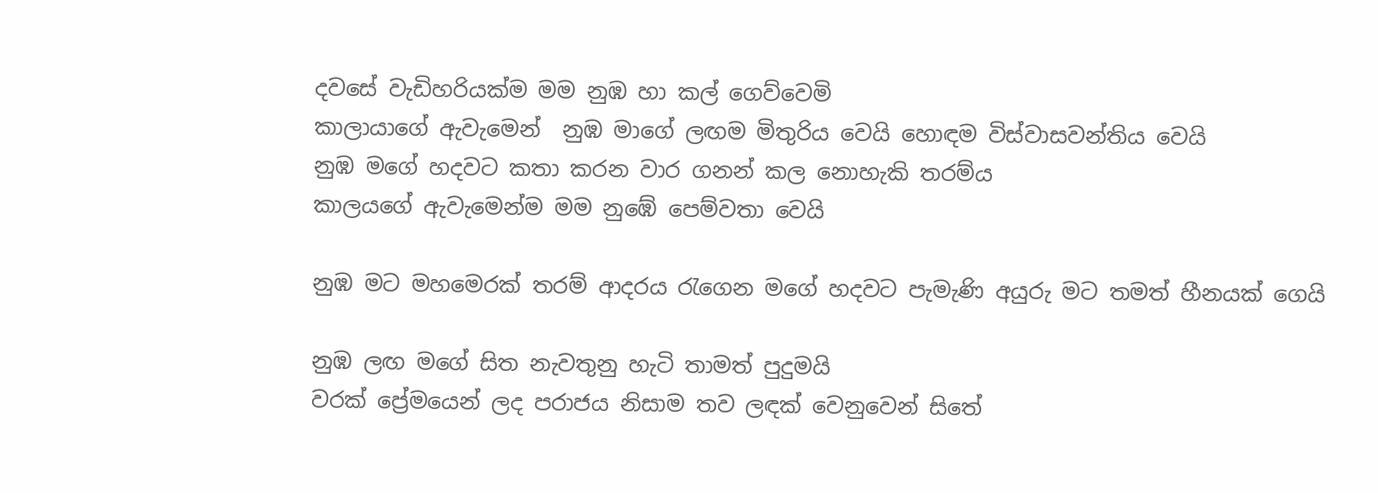දවසේ වැඩිහරියක්ම මම නුඹ හා කල් ගෙව්වෙමි
කාලායාගේ ඇවැමෙන්  නුඹ මාගේ ලඟම මිතුරිය වෙයි හොඳම විස්වාසවන්තිය වෙයි
නුඹ මගේ හදවට කතා කරන වාර ගනන් කල නොහැකි තරම්ය
කාලයගේ ඇවැමෙන්ම මම නුඹේ පෙම්වතා වෙයි

නුඹ මට මහමෙරක් තරම් ආදරය රැගෙන මගේ හදවට පැමැණි අයුරු මට තමත් හීනයක් ගෙයි

නුඹ ලඟ මගේ සිත නැවතුනු හැටි තාමත් පුදුමයි
වරක් ප්‍රේමයෙන් ලද පරාජය නිසාම තව ලඳක් වෙනුවෙන් සිතේ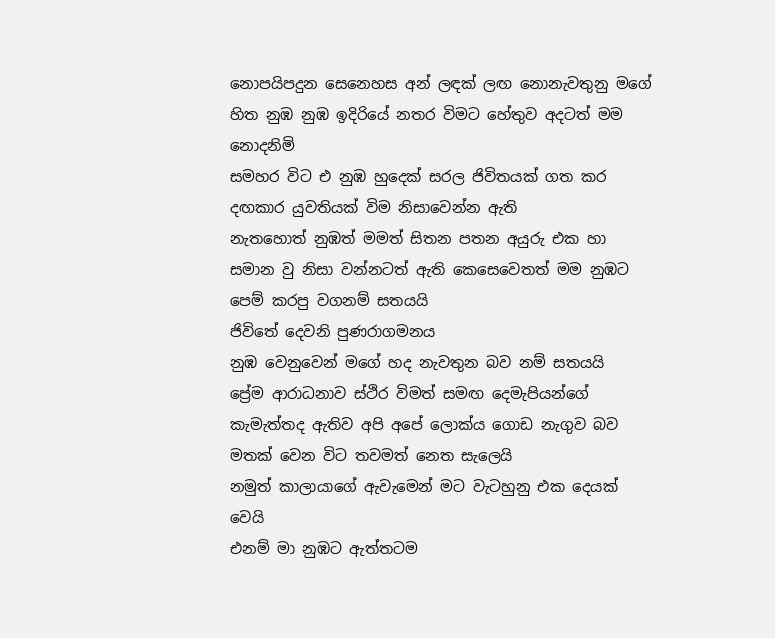නොපයිපදුන සෙනෙහස අන් ලඳක් ලඟ නොනැවතුනු මගේ හිත නුඹ නුඹ ඉදිරියේ නතර විමට හේතුව අදටත් මම නොදනිමි
සමහර විට එ නුඹ හුදෙක් සරල ජිවිතයක් ගත කර දඟකාර යුවතියක් විම නිසාවෙන්න ඇති
නැතහොත් නුඹත් මමත් සිතන පතන අයුරු එක හා සමාන වු නිසා වන්නටත් ඇති කෙසෙවෙතත් මම නුඹට පෙම් කරපු වගනම් සතයයි
ජිවිතේ දෙවනි පුණරාගමනය
නුඹ වෙනුවෙන් මගේ හද නැවතුන බව නම් සතයයි
ප්‍රේම ආරාධනාව ස්ථිර විමත් සමඟ දෙමැපියන්ගේ කැමැත්තද ඇතිව අපි අපේ ලොක්ය ගොඩ නැගුව බව මතක් වෙන විට තවමත් නෙත සැලෙයි
නමුත් කාලායාගේ ඇවැමෙන් මට වැටහුනු එක දෙයක් වෙයි
එනම් මා නුඹට ඇත්තටම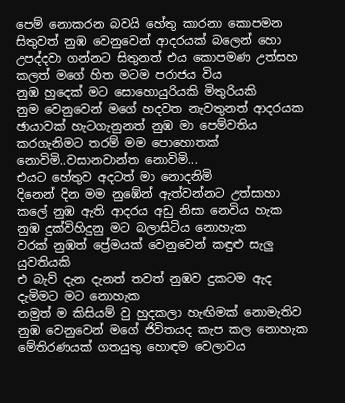පෙම් නොකරන බවයි හේතු කාරනා කොපමන සිතුවත් නුඹ වෙනුවෙන් ආදරයක් බලෙන් හො උපද්දවා ගන්නට සිතුනත් එය කොපමණ උත්සහ කලත් මගේ හිත මටම පරාජය විය
නුඹ හුදෙක් මට සොහොයුරියකි මිතුරියකි
නුම වෙනුවෙන් මගේ හදවත නැවතුනත් ආදරයක ඡායාවක් හැටගැනුනත් නුඹ මා පෙම්වතිය කරගැනිමට තරම් මම පොහොතක් නොවිමි..වසානවාන්ත නොවිමි...
එයට හේතුව අදටත් මා නොදනිමි
දිනෙන් දින මම නුඹේන් ඇත්වන්නට උත්සාහා කලේ නුඹ ඇති ආදරය අඩු නිසා නෙවිය හැක
නුඹ දුක්විහිදුනු මට බලාසිටිය නොහැක
වරක් නුඹත් ප්‍රේමයක් වෙනුවෙන් කඳුළු සැලු යුවතියකි
එ බැව් දැන දැනත් තවත් නුඹව දුකටම ඇද දැමිමට මට නොහැක
නමුත් ම කිසියම් වු හුදකලා හැඟිමක් නොමැතිව නුඹ වෙනුවෙන් මගේ ජිවිතයද කැප කල නොහැක මේතිරණයක් ගතයුතු හොඳම වෙලාවය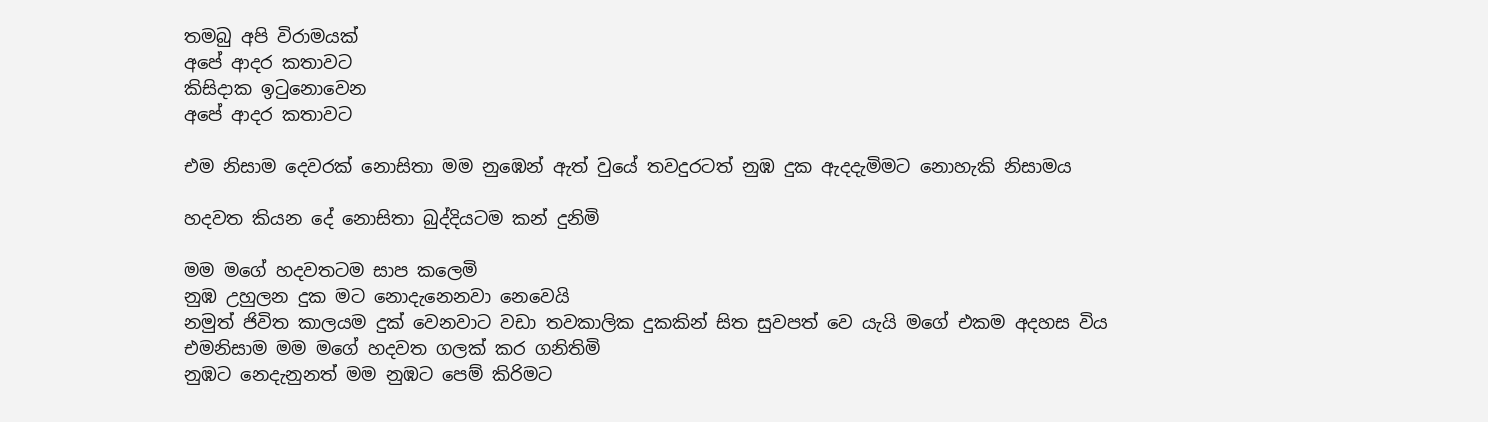තමබු අපි විරාමයක්
අපේ ආදර කතාවට
කිසිදාක ඉටුනොවෙන
අපේ ආදර කතාවට

එම නිසාම දෙවරක් නොසිතා මම නුඹෙන් ඇත් වුයේ තවදුරටත් නුඹ දුක ඇදදැමිමට නොහැකි නිසාමය

හදවත කියන දේ නොසිතා බුද්දියටම කන් දුනිමි

මම මගේ හදවතටම සාප කලෙමි
නුඹ උහුලන දුක මට නොදැනෙනවා නෙවෙයි
නමුත් ජිවිත කාලයම දුක් වෙනවාට වඩා තවකාලික දුකකින් සිත සුවපත් වෙ යැයි මගේ එකම අදහස විය
එමනිසාම මම මගේ හදවත ගලක් කර ගනිතිමි
නුඹට නෙදැනුනත් මම නුඹට පෙම් කිරිමට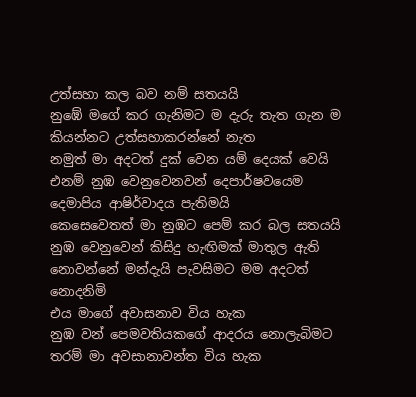උත්සහා කල බව නම් සතයයි
නුඹේ මගේ කර ගැනිමට ම දැරු තැත ගැන ම කියන්නට උත්සහාකරන්නේ නැත
නමුත් මා අදටත් දුක් වෙන යම් දෙයක් වෙයි
එනම් නුඹ වෙනුවෙනවන් දෙපාර්ෂවයෙම දෙමාපිය ආෂිර්වාදය පැතිමයි
කෙසෙවෙතත් මා නුඹට පෙම් කර බල සතයයි
නුඹ වෙනුවෙන් කිසිදු හැඟිමක් මාතුල ඇති නොවන්නේ මන්දැයි පැවසිමට මම අදටත් නොදනිමි
එය මාගේ අවාසනාව විය හැක
නුඹ වන් පෙමවතියකගේ ආදරය නොලැබිමට තරම් මා අවසානාවන්ත විය හැක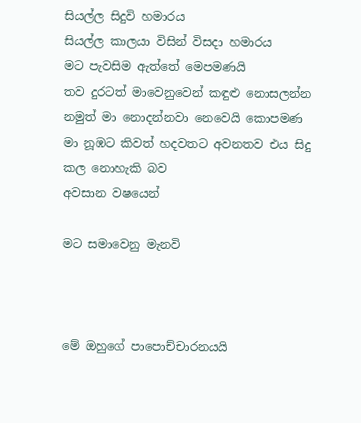සියල්ල සිදුවි හමාරය
සියල්ල කාලයා විසින් විසදා හමාරය
මට පැවසිම ඇත්තේ මෙපමණයි
තව දුරටත් මාවෙනුවෙන් කඳුළු නොසලන්න
නමුත් මා නොදන්නවා නෙවෙයි කොපමණ මා නූඹට කිවත් හදවතට අවනතව එය සිදු කල නොහැකි බව
අවසාන වෂයෙන්

මට සමාවෙනු මැනවි



මේ ඔහුගේ පාපොච්චාරනයයි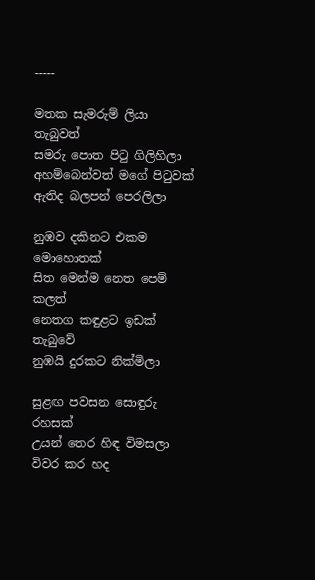-----

මතක සැමරුම් ලියා තැබුවත්
සමරු පොත පිටු ගිලිහිලා
අහම්බෙන්වත් මගේ පිටුවක්
ඇතිද බලපන් පෙරලිලා

නුඹව දකිනට එකම මොහොතක්
සිත මෙන්ම නෙත පෙම් කලත්
නෙතග කඳුළට ඉඩක් තැබුවේ
නුඹයි දුරකට නික්මිලා

සුළඟ පවසන සොඳුරු රහසක්
උයන් තෙර හිඳ විමසලා
විවර කර හද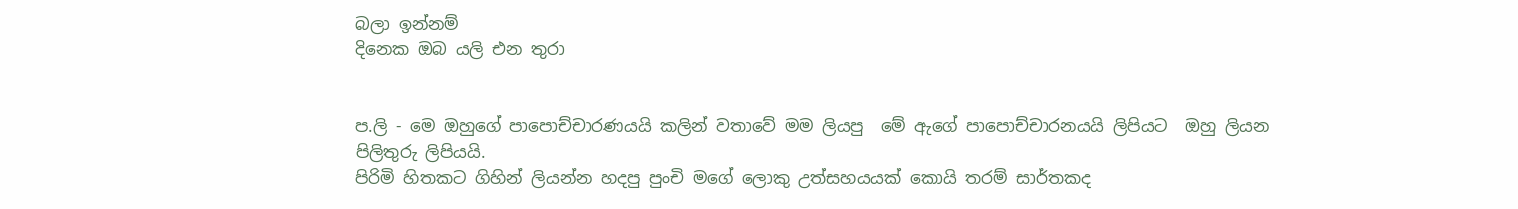බලා ඉන්නම්
දිනෙක ඔබ යලි එන තුරා


ප.ලි - මෙ ඔහුගේ පාපොච්චාරණයයි කලින් වතාවේ මම ලියපු  මේ ඇගේ පාපොච්චාරනයයි ලිපියට  ඔහු ලියන පිලිතුරු ලිපියයි.
පිරිමි හිතකට ගිහින් ලියන්න හදපු පුංචි මගේ ලොකු උත්සහයයක් කොයි තරම් සාර්තකද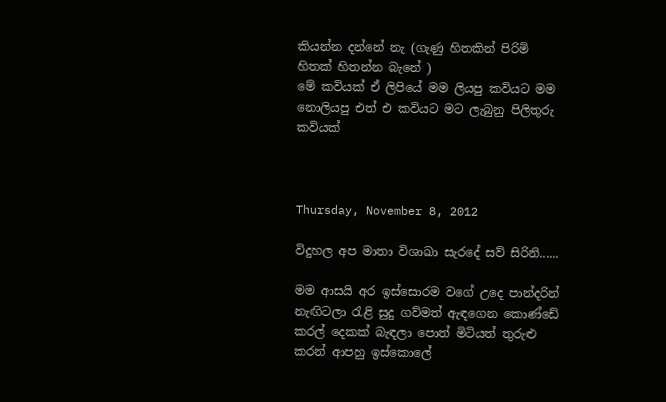කියන්න දන්නේ නැ (ගැණු හිතකින් පිරිමි හිතක් හිතන්න බැනේ )
මේ කවියක් ඒ ලිපියේ මම ලියපු කවියට මම නොලියපු එත් එ කවියට මට ලැබුනු පිලිතුරු කවියක්



Thursday, November 8, 2012

විදුහල අප මාතා විශාඛා සැරදේ සව් සිරිනි......

මම ආසයි අර ඉස්සොරම වගේ උදෙ පාන්දරින් නැඟිටලා රැළි සුදු ගව්මත් ඇඳගෙන කොණ්ඩේ කරල් දෙකක් බැඳලා පොත් මිටියත් තුරුළු කරන් ආපහු ඉස්කොලේ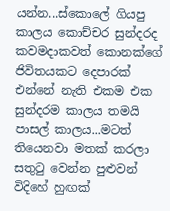යන්න...ස්කොලේ ගියපු කාලය කොච්චර සුන්දරද
කවමදාකවත් කොනක්ගේ ජිවිතයකට දෙපාරක් එන්නේ නැති එකම එක සුන්දරම කාලය තමයි පාසල් කාලය...මටත් තියෙනවා මතක් කරලා සතුටු වෙන්න පුළුවන් විදිහේ හුඟක්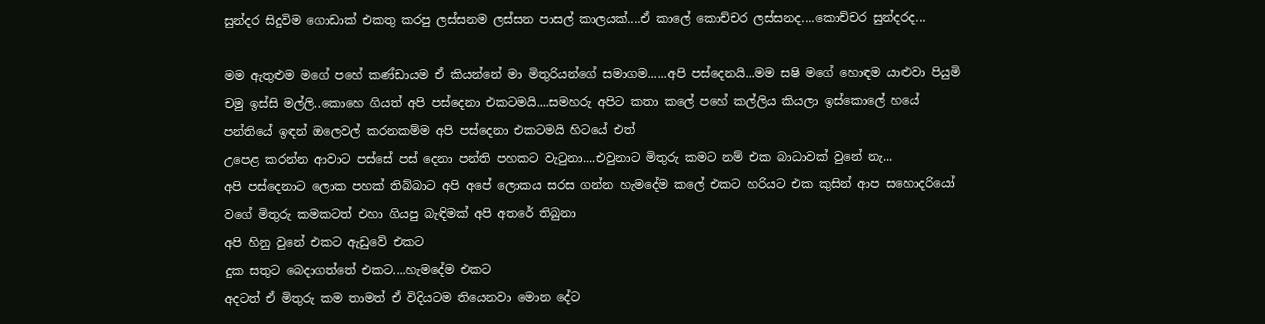සුන්දර සිදුවිම ගොඩාක් එකතු කරපු ලස්සනම ලස්සන පාසල් කාලයක්....ඒ කාලේ කොච්චර ලස්සනද....කොච්චර සුන්දරද...

මම ඇතුළුම මගේ පහේ කණ්ඩායම ඒ කියන්නේ මා මිතුරියන්ගේ සමාගම......අපි පස්දෙනයි...මම සෂි මගේ හොඳම යාළුවා පියුමි චමු ඉස්සි මල්ලි..කොහෙ ගියත් අපි පස්දෙනා එකටමයි....සමහරු අපිට කතා කලේ පහේ කල්ලිය කියලා ඉස්කොලේ හයේ පන්තියේ ඉඳන් ඔලෙවල් කරනකම්ම අපි පස්දෙනා එකටමයි හිටයේ එත්
උපෙළ කරන්න ආවාට පස්සේ පස් දෙනා පන්ති පහකට වැටුනා....එවුනාට මිතුරු කමට නම් එක බාධාවක් වුනේ නැ...
අපි පස්දෙනාට ලොක පහක් තිබ්බාට අපි අපේ ලොකය සරස ගන්න හැමදේම කලේ එකට හරියට එක කුසින් ආප සහොදරියෝ වගේ මිතුරු කමකටත් එහා ගියපු බැඳිමක් අපි අතරේ තිබුනා
අපි හිනු වුනේ එකට ඇඩුවේ එකට
දුක සතුට බෙදාගත්තේ එකට....හැමදේම එකට
අදටත් ඒ මිතුරු කම තාමත් ඒ විදියටම තියෙනවා මොන දේට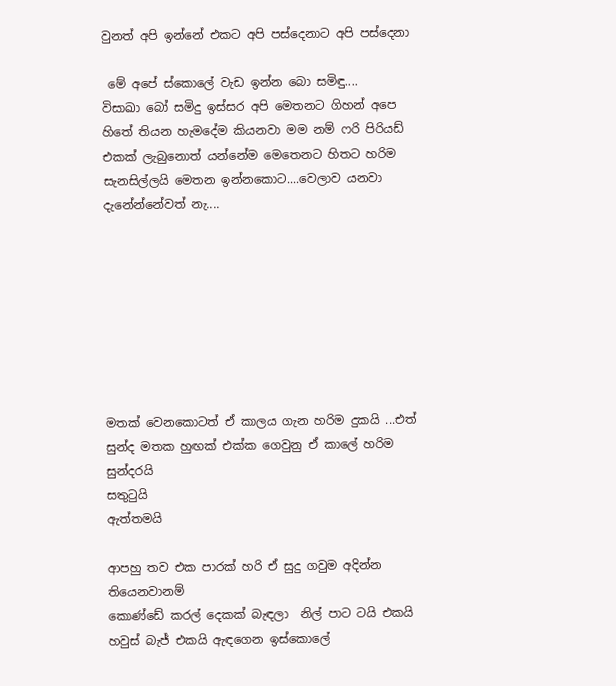වුනත් අපි ඉන්නේ එකට අපි පස්දෙනාට අපි පස්දෙනා

 මේ අපේ ස්කොලේ වැඩ ඉන්න බො සමිඳු....
විසාඛා බෝ සමිදු ඉස්සර අපි මෙතනට ගිහන් අපෙ හිතේ තියන හැමදේම කියනවා මම නම් ෆරි පිරියඩ් එකක් ලැබුනොත් යන්නේම මෙතෙනට හිතට හරිම සැනසිල්ලයි මෙතන ඉන්නකොට....වෙලාව යනවා දැනේන්නේවත් නැ....








මතක් වෙනකොටත් ඒ කාලය ගැන හරිම දුකයි ...එත් සුන්ද මතක හුඟක් එක්ක ගෙවුනු ඒ කාලේ හරිම සුන්දරයි
සතුටුයි
ඇත්තමයි

ආපහු තව එක පාරක් හරි ඒ සුදු ගවුම අදින්න තියෙනවානම්
කොණ්ඩේ කරල් දෙකක් බැඳලා  නිල් පාට ටයි එකයි හවුස් බැජ් එකයි ඇඳගෙන ඉස්කොලේ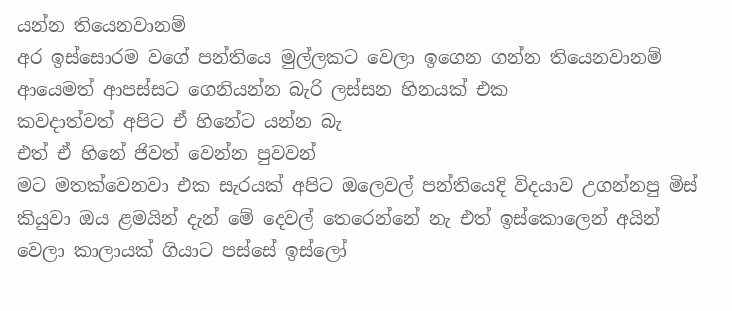යන්න තියෙනවානම්
අර ඉස්සොරම වගේ පන්තියෙ මුල්ලකට වෙලා ඉගෙන ගන්න තියෙනවානම්
ආයෙමත් ආපස්සට ගෙනියන්න බැරි ලස්සන හිනයක් එක
කවදාත්වත් අපිට ඒ හිනේට යන්න බැ
එත් ඒ හිනේ ජිවත් වෙන්න පුවවන්
මට මතක්වෙනවා එක සැරයක් අපිට ඔලෙවල් පන්තියෙදි විදයාව උගන්නපු මිස් කියුවා ඔය ළමයින් දැන් මේ දෙවල් තෙරෙන්නේ නැ එත් ඉස්කොලෙන් අයින් වෙලා කාලායක් ගියාට පස්සේ ඉස්ලෝ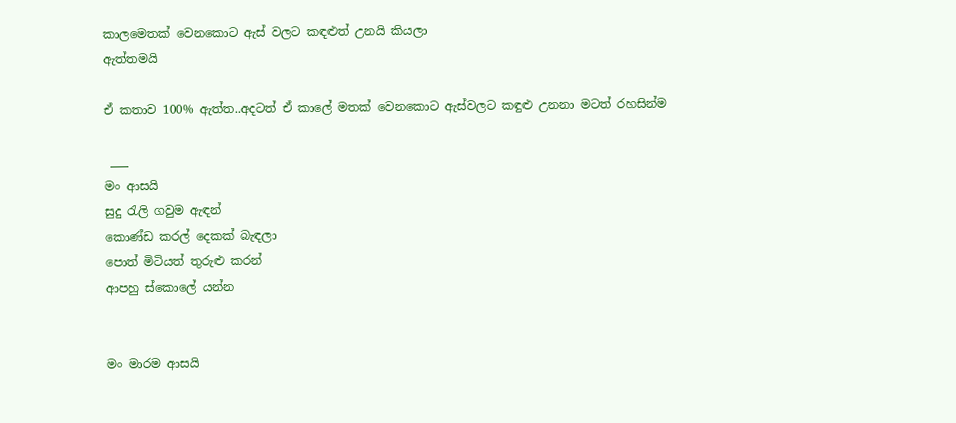කාලමෙතක් වෙනකොට ඇස් වලට කඳළුත් උනයි කියලා
ඇත්තමයි

ඒ කතාව 100% ඇත්ත..අදටත් ඒ කාලේ මතක් වෙනකොට ඇස්වලට කඳුළු උනනා මටත් රහසින්ම

 ___
මං ආසයි
සුදු රැලි ගවුම ඇඳන්
කොණ්ඩ කරල් දෙකක් බැඳලා
පොත් මිටියත් තුරුළු කරන්
ආපහු ස්කොලේ යන්න


මං මාරම ආසයි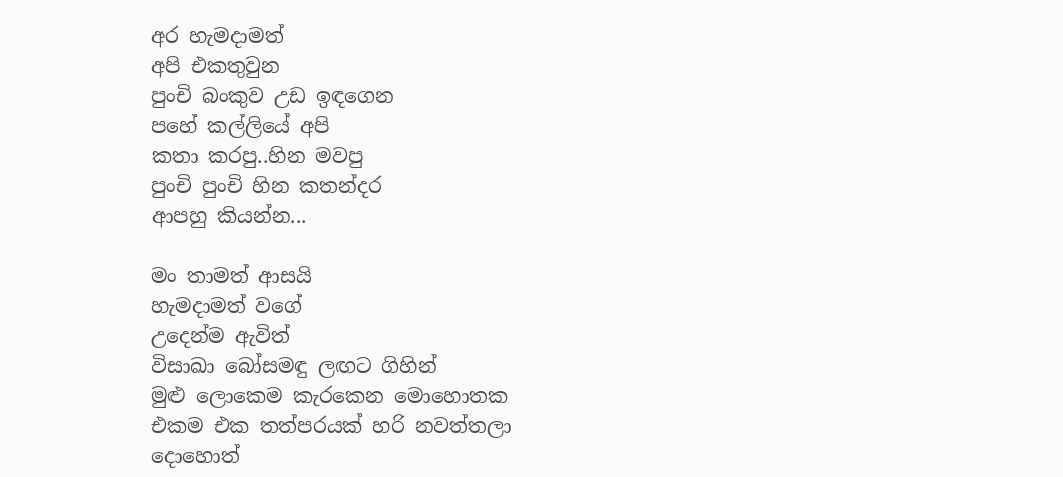අර හැමදාමත්
අපි එකතුවුන
පුංචි බංකුව උඩ ඉඳගෙන
පහේ කල්ලියේ අපි
කතා කරපු..හින මවපු
පුංචි පුංචි හින කතන්දර
ආපහු කියන්න...

මං තාමත් ආසයි
හැමදාමත් වගේ
උදෙන්ම ඇවිත්
විසාඛා බෝසමඳු ලඟට ගිහින්
මුළු ලොකෙම කැරකෙන මොහොතක
එකම එක තත්පරයක් හරි නවත්තලා
දොහොත්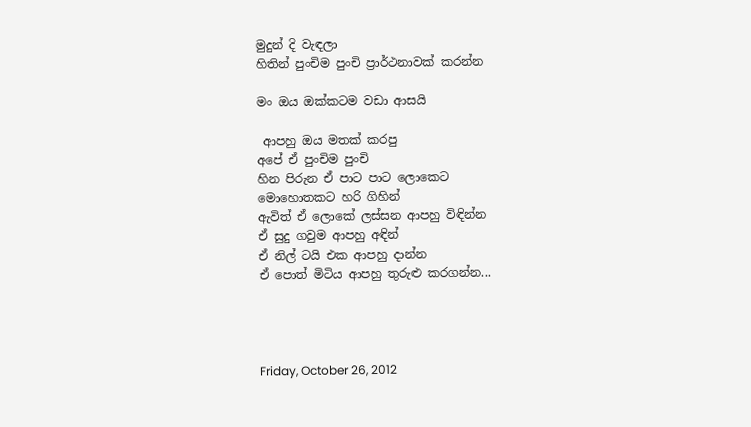මුදුන් දි වැඳලා
හිතින් පුංචිම පුංචි ප්‍රාර්ථනාවක් කරන්න

මං ඔය ඔක්කටම වඩා ආසයි

 ආපහු ඔය මතක් කරපු
අපේ ඒ පුංචිම පුංචි
හින පිරුන ඒ පාට පාට ලොකෙට
මොහොතකට හරි ගිහින්
ඇවිත් ඒ ලොකේ ලස්සන ආපහු විඳින්න
ඒ සුදු ගවුම ආපහු අඳින්
ඒ නිල් ටයි එක ආපහු දාන්න
ඒ පොත් මිටිය ආපහු තුරුළු කරගන්න...




Friday, October 26, 2012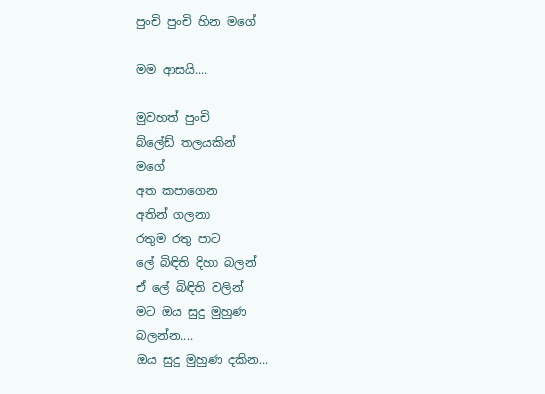පුංචි පුංචි හින මගේ

මම ආසයි....

මුවහත් පුංචි
බ්ලේඩ් තලයකින්
මගේ
අත කපාගෙන
අතින් ගලනා
රතුම රතු පාට
ලේ බිඳිති දිහා බලන්
ඒ ලේ බිඳිති වලින්
මට ඔය සුදු මුහුණ
බලන්න....
ඔය සුදු මුහුණ දකින...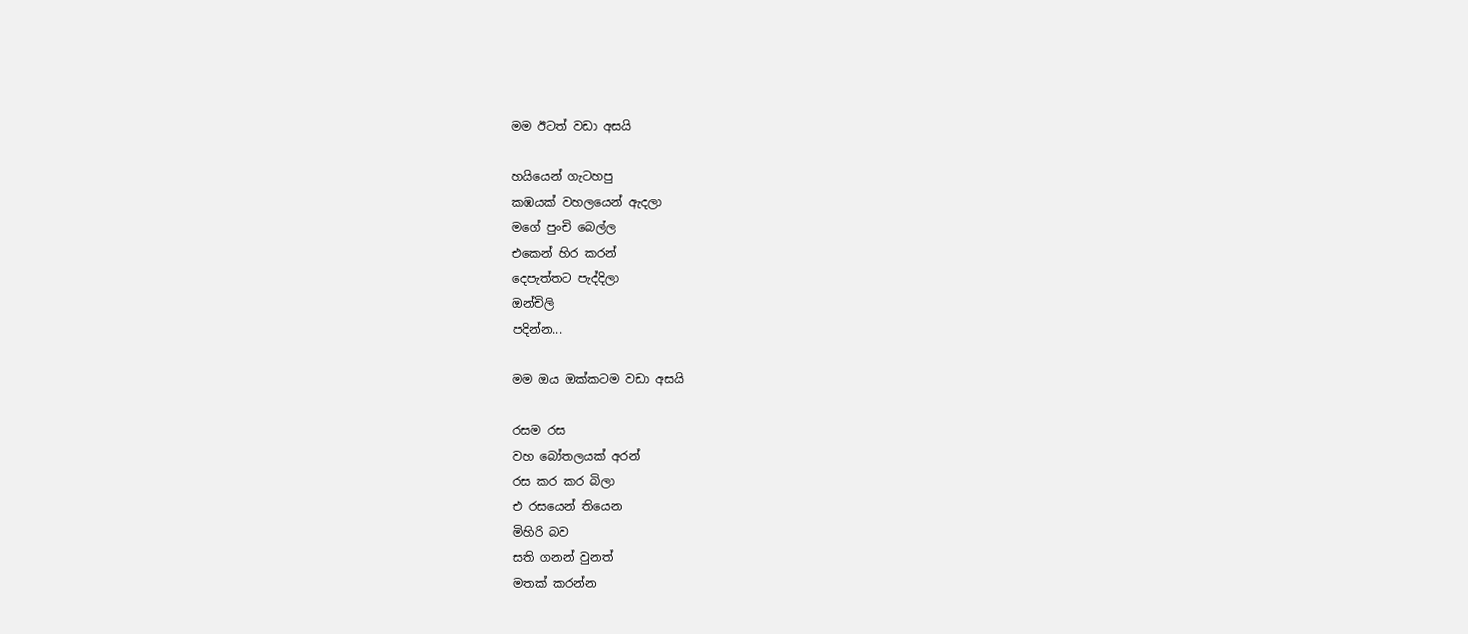මම ඊටත් වඩා අසයි

හයියෙන් ගැටහපු
කඹයක් වහලයෙන් ඇදලා
මගේ පුංචි බෙල්ල
එකෙන් හිර කරන්
දෙපැත්තට පැද්දිලා
ඔන්චිලි
පදින්න...

මම ඔය ඔක්කටම වඩා අසයි

රසම රස
වහ බෝතලයක් අරන්
රස කර කර බිලා
එ රසයෙන් තියෙන
මිහිරි බව
සති ගනන් වුනත්
මතක් කරන්න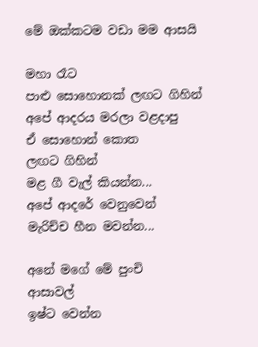මේ ඔක්කටම වඩා මම ආසයි

මහා රෑට
පාළු සොහොනක් ලඟට ගිහින්
අපේ ආදරය මරලා වළදාපු
ඒ සොහොන් කොත
ලඟට ගිහින්
මළ ගී වැල් කියන්න...
අපේ ආදරේ වෙනුවෙන්
මැරිච්ච හීන මවන්න...

අනේ මගේ මේ පුංචි
ආසාවල්
ඉෂ්ට වෙන්න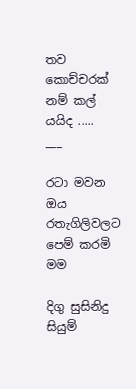තව කොච්චරක් නම් කල් යයිද .....
___

රටා මවන ඔය රතැගිලිවලට පෙම් කරමි මම

දිගු සුසිනිදු සියුම්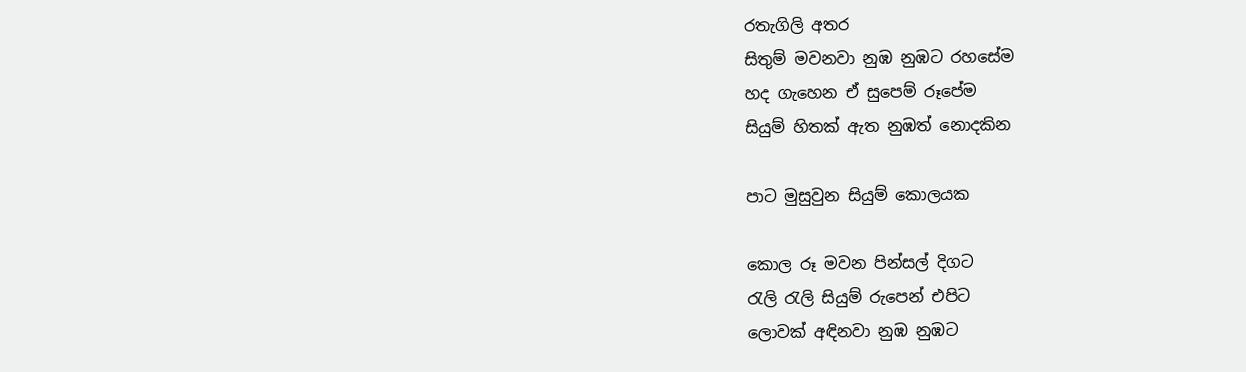රතැගිලි අතර
සිතුම් මවනවා නුඹ නුඹට රහසේම
හද ගැහෙන ඒ සුපෙම් රූපේම
සියුම් හිතක් ඇත නුඹත් නොදකින

පාට මුසුවුන සියුම් කොලයක

කොල රූ මවන පින්සල් දිගට
රැලි රැලි සියුම් රුපෙන් එපිට
ලොවක් අඳිනවා නුඹ නුඹට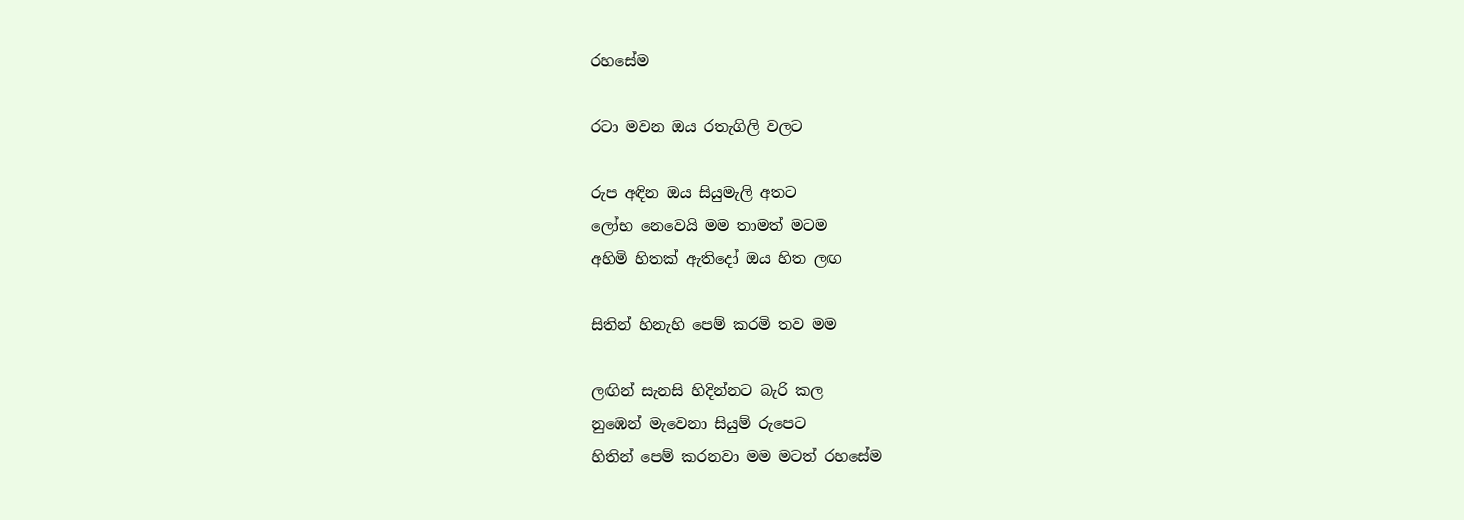රහසේම

රටා මවන ඔය රතැගිලි වලට

රුප අඳින ඔය සියුමැලි අතට
ලෝභ නෙවෙයි මම තාමත් මටම
අහිමි හිතක් ඇතිදෝ ඔය හිත ලඟ

සිතින් හිනැහි පෙම් කරමි තව මම

ලඟින් සැනසි හිදින්නට බැරි කල
නුඹෙන් මැවෙනා සියුම් රුපෙට
හිතින් පෙම් කරනවා මම මටත් රහසේම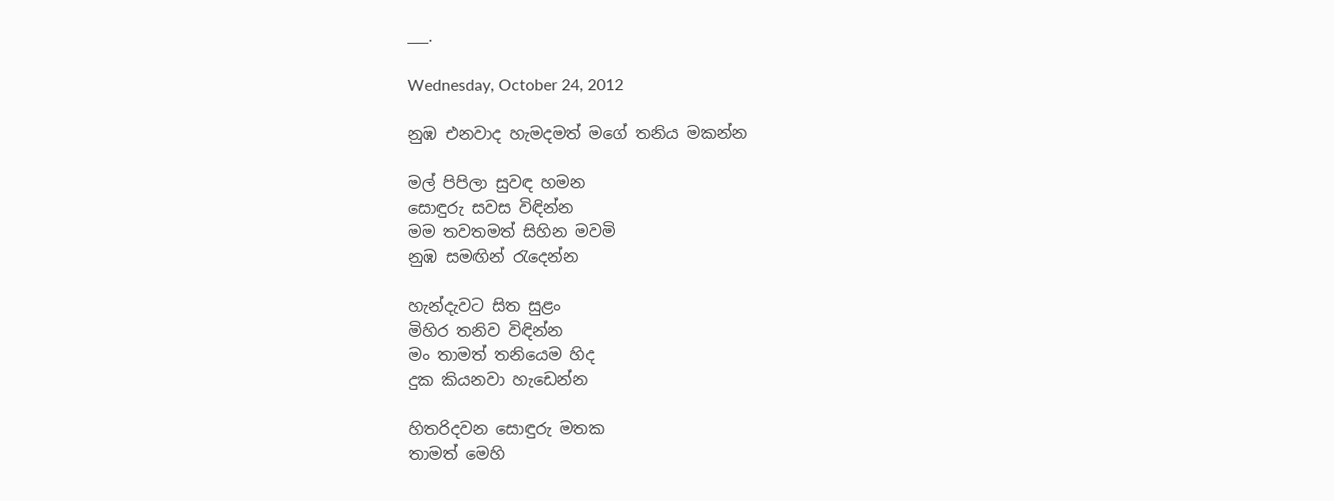___.

Wednesday, October 24, 2012

නුඹ එනවාද හැමදමත් මගේ තනිය මකන්න

මල් පිපිලා සුවඳ හමන
සොඳුරු සවස විඳින්න
මම තවතමත් සිහින මවමි
නුඹ සමඟින් රැදෙන්න

හැන්දැවට සිත සුළං
මිහිර තනිව විඳින්න
මං තාමත් තනියෙම හිද
දුක කියනවා හැඩෙන්න

හිතරිදවන සොඳුරු මතක
තාමත් මෙහි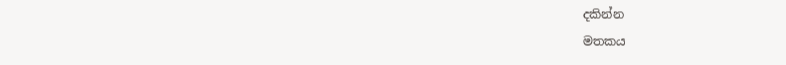දකින්න
මතකය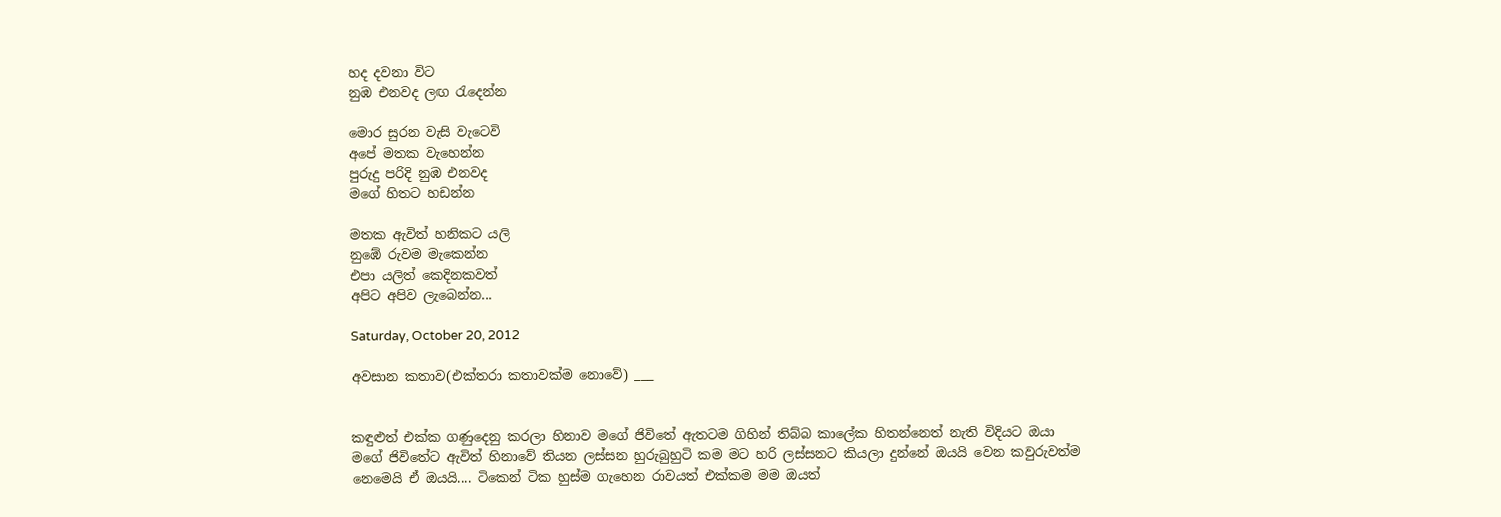හද දවනා විට
නුඹ එනවද ලඟ රැදෙන්න

මොර සුරන වැසි වැටෙවි
අපේ මතක වැහෙන්න
පුරුදු පරිදි නුඹ එනවද
මගේ හිතට හඩන්න

මතක ඇවිත් හනිකට යලි
නුඹේ රුවම මැකෙන්න
එපා යලිත් කෙදිනකවත්
අපිට අපිව ලැබෙන්න...

Saturday, October 20, 2012

අවසාන කතාව(එක්තරා කතාවක්ම නොවේ) ___


කඳුළුත් එක්ක ගණුදෙනු කරලා හිනාව මගේ ජිවිතේ ඇතටම ගිහින් තිබ්බ කාලේක හිතන්නෙත් නැති විදියට ඔයා මගේ ජිවිතේට ඇවිත් හිනාවේ තියන ලස්සන හුරුබුහුටි කම මට හරි ලස්සනට කියලා දුන්නේ ඔයයි වෙන කවුරුවත්ම නෙමෙයි ඒ ඔයයි.... ටිකෙන් ටික හුස්ම ගැහෙන රාවයත් එක්කම මම ඔයත්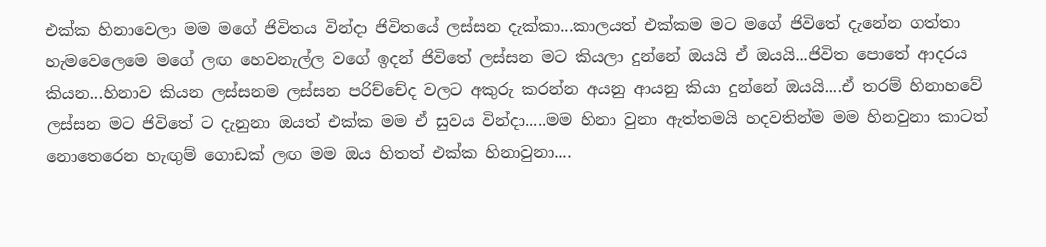එක්ක හිනාවෙලා මම මගේ ජිවිතය වින්දා ජිවිතයේ ලස්සන දැක්කා...කාලයත් එක්කම මට මගේ ජිවිතේ දැනේන ගත්තා හැමවෙලෙමෙ මගේ ලඟ හෙවනැල්ල වගේ ඉදන් ජිවිතේ ලස්සන මට කියලා දුන්නේ ඔයයි ඒ ඔයයි...ජිවිත පොතේ ආදරය කියන...හිනාව කියන ලස්සනම ලස්සන පරිච්චේද වලට අකුරු කරන්න අයනු ආයනු කියා දුන්නේ ඔයයි....ඒ තරම් හිනාහවේ ලස්සන මට ජිවිතේ ට දැනුනා ඔයත් එක්ක මම ඒ සුවය වින්දා.....මම හිනා වුනා ඇත්තමයි හදවතින්ම මම හිනවුනා කාටත් නොතෙරෙන හැඟුම් ගොඩක් ලඟ මම ඔය හිතත් එක්ක හිනාවුනා....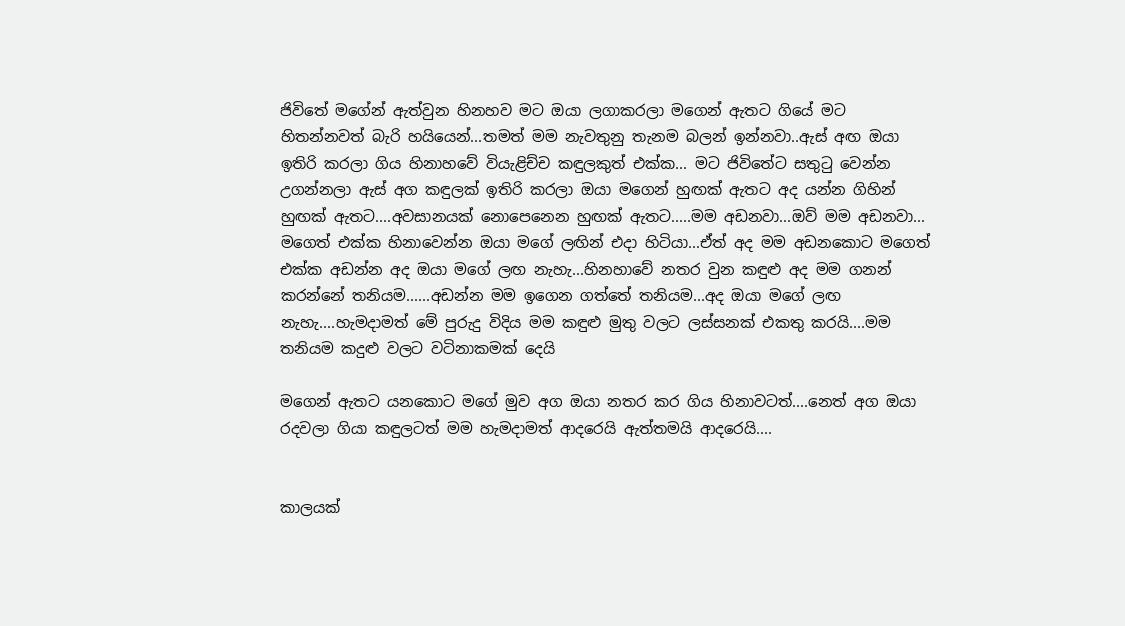ජිවිතේ මගේන් ඇත්වුන හිනහව මට ඔයා ලගාකරලා මගෙන් ඇතට ගියේ මට හිතන්නවත් බැරි හයියෙන්...තමත් මම නැවතුනු තැනම බලන් ඉන්නවා..ඇස් අඟ ඔයා ඉතිරි කරලා ගිය හිනාහවේ වියැළිච්ච කඳුලකුත් එක්ක... මට ජිවිතේට සතුටු වෙන්න උගන්නලා ඇස් අග කඳුලක් ඉතිරි කරලා ඔයා මගෙන් හුඟක් ඇතට අද යන්න ගිහින් හුඟක් ඇතට....අවසානයක් නොපෙනෙන හුඟක් ඇතට.....මම අඩනවා...ඔව් මම අඩනවා... මගෙත් එක්ක හිනාවෙන්න ඔයා මගේ ලඟින් එදා හිටියා...ඒත් අද මම අඩනකොට මගෙත් එක්ක අඩන්න අද ඔයා මගේ ලඟ නැහැ...හිනහාවේ නතර වුන කඳුළු අද මම ගනන් කරන්නේ තනියම......අඩන්න මම ඉගෙන ගත්තේ තනියම...අද ඔයා මගේ ලඟ නැහැ....හැමදාමත් මේ පුරුදු විදිය මම කඳුළු මුතු වලට ලස්සනක් එකතු කරයි....මම තනියම කදුළු වලට වටිනාකමක් දෙයි

මගෙන් ඇතට යනකොට මගේ මුව අග ඔයා නතර කර ගිය හිනාවටත්....නෙත් අග ඔයා රදවලා ගියා කඳුලටත් මම හැමදාමත් ආදරෙයි ඇත්තමයි ආදරෙයි....


කාලයක්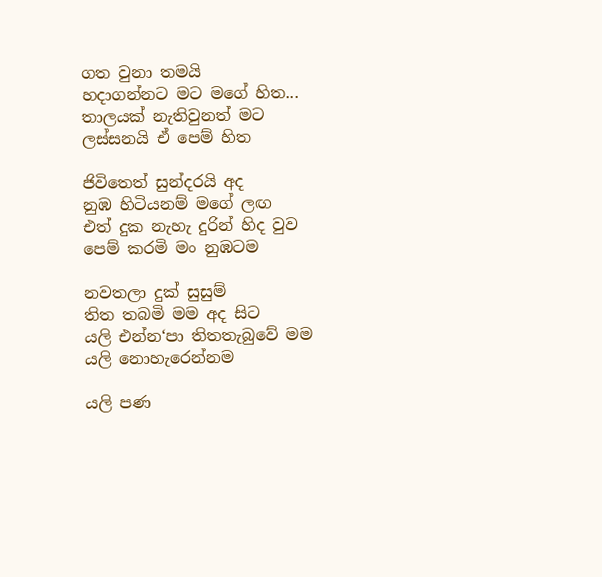ගත වුනා තමයි
හදාගන්නට මට මගේ හිත...
තාලයක් නැතිවුනත් මට
ලස්සනයි ඒ පෙම් හිත

ජිවිතෙත් සුන්දරයි අද
නුඹ හිටියනම් මගේ ලඟ
එත් දුක නැහැ දුරින් හිද වුව
පෙම් කරමි මං නුඹටම

නවතලා දුක් සුසුම්
තිත තබමි මම අද සිට
යලි එන්න‘පා තිතතැබුවේ මම
යලි නොහැරෙන්නම

යලි පණ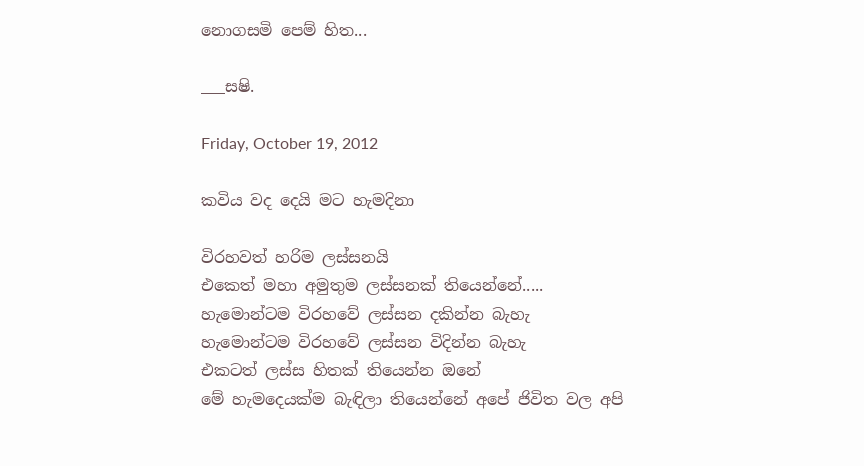නොගසමි පෙම් හිත...

___සෂි.

Friday, October 19, 2012

කවිය වද දෙයි මට හැමදිනා

විරහවත් හරිම ලස්සනයි
එකෙත් මහා අමුතුම ලස්සනක් තියෙන්නේ.....
හැමොන්ටම විරහවේ ලස්සන දකින්න බැහැ
හැමොන්ටම විරහවේ ලස්සන විදින්න බැහැ
එකටත් ලස්ස හිතක් තියෙන්න ඔනේ
මේ හැමදෙයක්ම බැඳිලා තියෙන්නේ අපේ ජිවිත වල අපි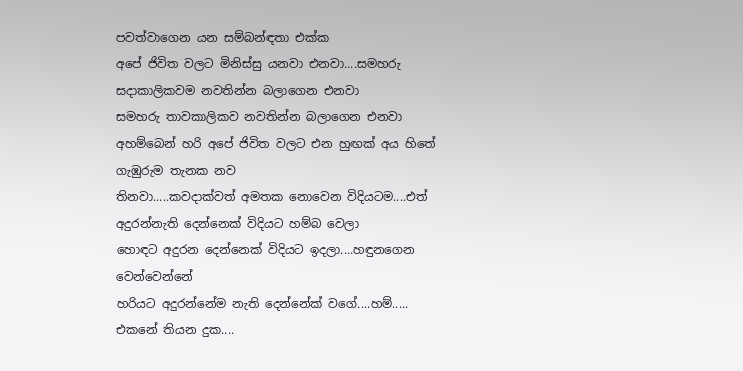පවත්වාගෙන යන සම්බන්ඳතා එක්ක
අපේ ජිවිත වලට මිනිස්සු යනවා එනවා....සමහරු සදාකාලිකවම නවතින්න බලාගෙන එනවා
සමහරු තාවකාලිකව නවතින්න බලාගෙන එනවා
අහම්බෙන් හරි අපේ ජිවිත වලට එන හුඟක් අය හිතේ ගැඹුරුම තැනක නව
තිනවා.....කවදාක්වත් අමතක නොවෙන විදියටම....එත්
අදුරන්නැති දෙන්නෙක් විදියට හම්බ වෙලා
හොඳට අදුරන දෙන්නෙක් විදියට ඉදලා....හඳුනගෙන වෙන්වෙන්නේ
හරියට අදුරන්නේම නැති දෙන්නේක් වගේ....හම්..... එකනේ තියන දුක....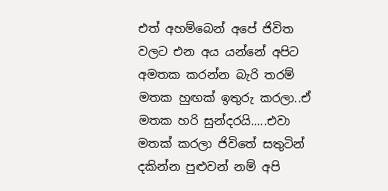එත් අහම්බෙන් අපේ ජිවිත වලට එන අය යන්නේ අපිට අමතක කරන්න බැරි තරම් මතක හුඟක් ඉතුරු කරලා..ඒ මතක හරි සුන්දරයි.....එවා මතක් කරලා ජිවිතේ සතුටින් දකින්න පුළුවන් නම් අපි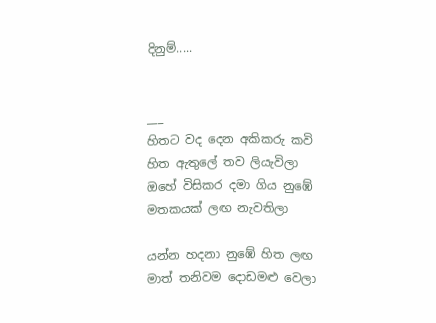දිනුම්.....


___
හිතට වද දෙන අකිකරු කවි
හිත ඇතුලේ තව ලියැවිලා
ඔහේ විසිකර දමා ගිය නුඹේ
මතකයක් ලඟ නැවතිලා

යන්න හදනා නුඹේ හිත ලඟ
මාත් තනිවම දොඩමළු වෙලා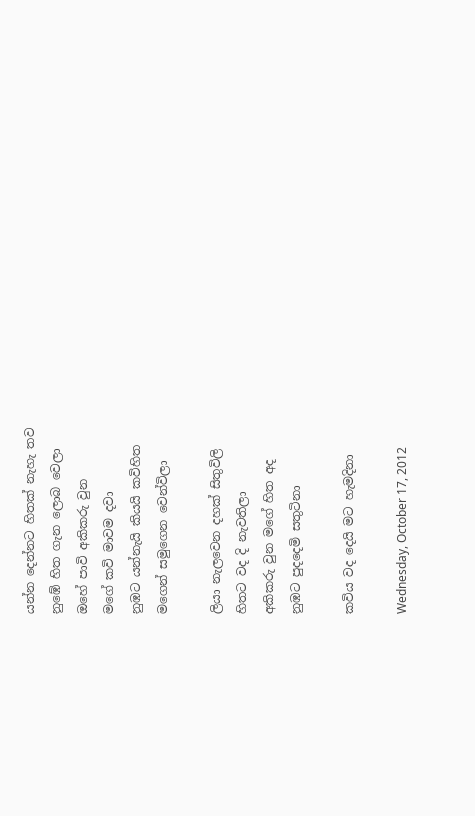යන්න දෙන්නට හිතක් නැහැ තව
නුඹේ හිත ගැන ලොබ වෙලා
ඔහේ පාවි අකිකරු වුන
මගේ කවි මාවම දවා
නුඹට යන්නැයි කියයි කවිහිත
මගෙන් සමුගෙන වෙන්විලා

ලියා නැලවෙන දහක් සිතුවිලි
හිතට වද දි නැවතිලා
අකිකරු වුන මගේ හිත අද
නුඹට පුදදෙමි සතුටිනා

කවිය වද දෙයි මට හැමදිනා

Wednesday, October 17, 2012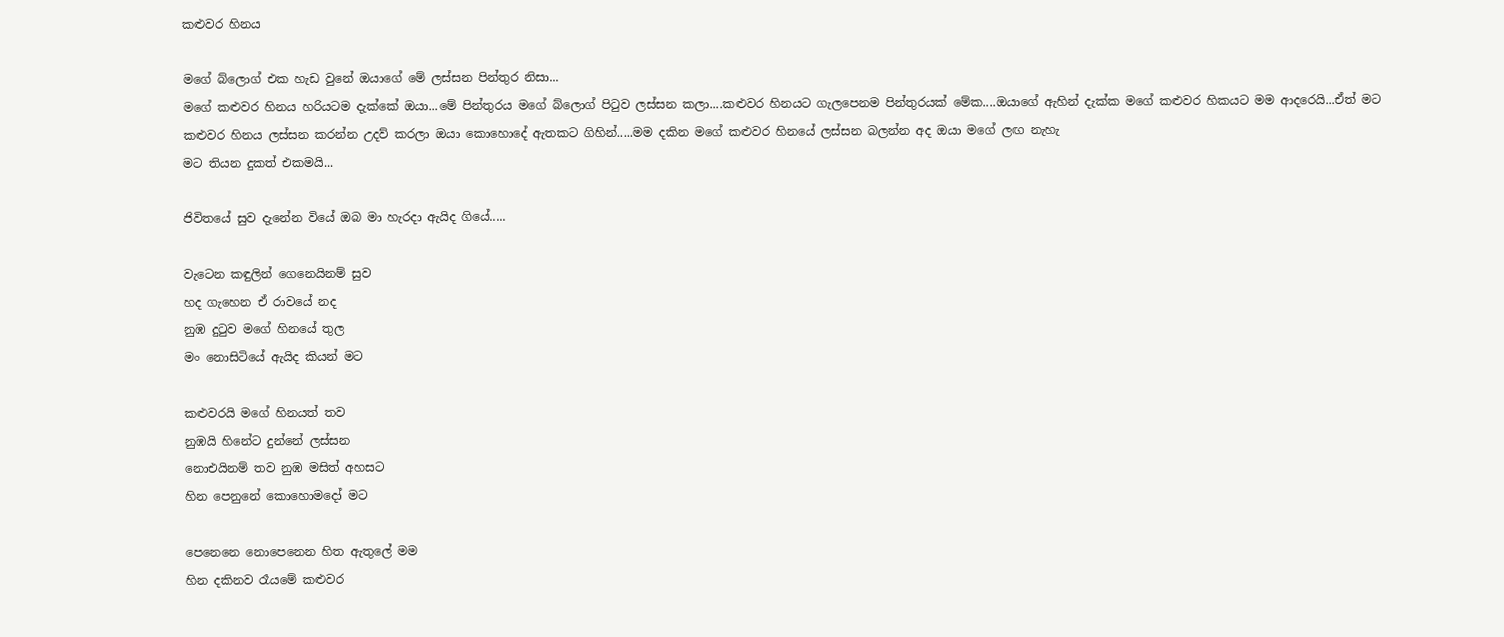කළුවර හිනය

මගේ බ්ලොග් එක හැඩ වුනේ ඔයාගේ මේ ලස්සන පින්තුර නිසා...
මගේ කළුවර හිනය හරියටම දැක්කේ ඔයා...මේ පින්තුරය මගේ බ්ලොග් පිටුව ලස්සන කලා....කළුවර හිනයට ගැලපෙනම පින්තුරයක් මේක....ඔයාගේ ඇහින් දැක්ක මගේ කළුවර හිකයට මම ආදරෙයි...ඒත් මට කළුවර හිනය ලස්සන කරන්න උදව් කරලා ඔයා කොහොදේ ඇතකට ගිහින්.....මම දකින මගේ කළුවර හිනයේ ලස්සන බලන්න අද ඔයා මගේ ලඟ නැහැ
මට තියන දුකත් එකමයි...

ජිවිතයේ සුව දැනේන වියේ ඔබ මා හැරදා ඇයිද ගියේ.....

වැටෙන කඳුලින් ගෙනෙයිනම් සුව
හද ගැහෙන ඒ රාවයේ නද
නුඹ දුටුව මගේ හිනයේ තුල
මං නොසිටියේ ඇයිද කියන් මට

කළුවරයි මගේ හිනයත් තව
නුඹයි හිනේට දුන්නේ ලස්සන
නොඑයිනම් තව නුඹ මසිත් අහසට
හින පෙනුනේ කොහොමදෝ මට

පෙනෙනෙ නොපෙනෙන හිත ඇතුලේ මම
හින දකිනව රෑයමේ කළුවර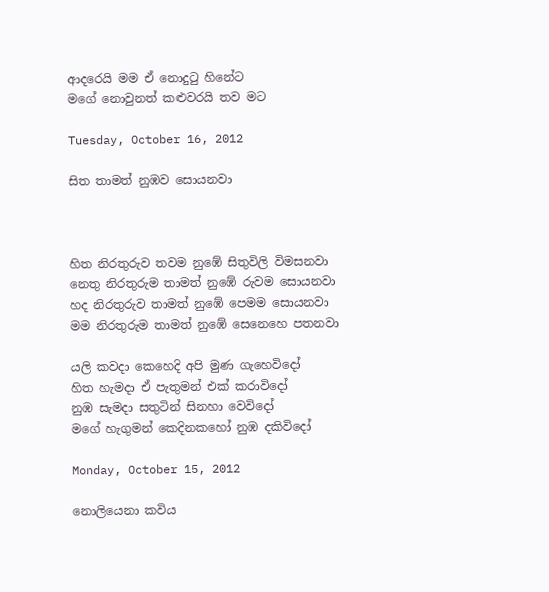ආදරෙයි මම ඒ නොදුටු හිනේට
මගේ නොවුනත් කළුවරයි තව මට

Tuesday, October 16, 2012

සිත තාමත් නුඹව සොයනවා



හිත නිරතුරුව තවම නුඹේ සිතුවිලි විමසනවා
නෙතු නිරතුරුම තාමත් නුඹේ රුවම සොයනවා
හද නිරතුරුව තාමත් නුඹේ පෙමම සොයනවා
මම නිරතුරුම තාමත් නුඹේ සෙනෙහෙ පතනවා

යලි කවදා කෙහෙදි අපි මුණ ගැහෙවිදෝ
හිත හැමදා ඒ පැතුමන් එක් කරාවිදෝ
නුඹ සැමදා සතුටින් සිනහා වෙවිදෝ
මගේ හැගුමන් කෙදිනකහෝ නුඹ දකිවිදෝ

Monday, October 15, 2012

නොලියෙනා කවිය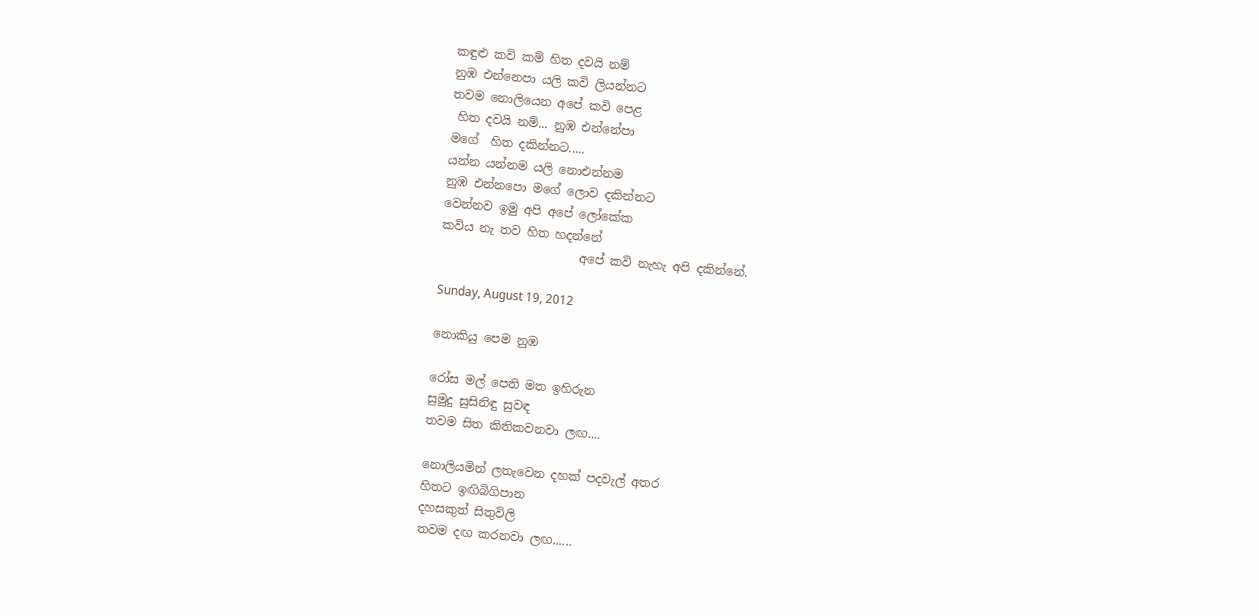කඳුළු කවි කම් හිත දවයි නම්
නුඹ එන්නෙපා යලි කවි ලියන්නට
තවම නොලියෙන අපේ කවි පෙළ
 හිත දවයි නම්... නුඹ එන්නේපා
මගේ  හිත දකින්නට.....
යන්න යන්නම යලි නොඑන්නම
නුඹ එන්නපො මගේ ලොව දකින්නට
වෙන්නව ඉමු අපි අපේ ලෝකේක
කවිය නැ තව හිත හදන්නේ
                       අපේ කවි නැහැ අපි දකින්නේ.

Sunday, August 19, 2012

නොකියු පෙම නුඹ

රෝස මල් පෙති මත ඉහිරුන
සුමුදු සුසිනිඳු සුවඳ
තවම සිත කිතිකවනවා ලඟ....

නොලියමින් ලතැවෙන දහක් පදවැල් අතර
හිතට ඉඟිබිගිපාන
දහසකුත් සිතුවිලි
තවම දඟ කරනවා ලඟ......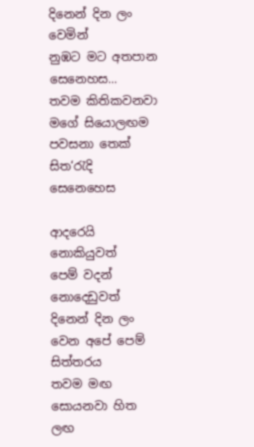දිනෙන් දින ලං වෙමින්
නුඹට මට අතපාන සෙනෙහස...
තවම කිතිකවනවා මගේ සියොලඟම
පවසනා තෙක් සිත‘රැදි සෙනෙහෙස

ආදරෙයි නොකියුවත්
පෙම් වදන් නොදෙඩුවත්
දිනෙන් දින ලං වෙන අපේ පෙම් සිත්තරය
තවම මඟ සොයනවා හිත ලඟ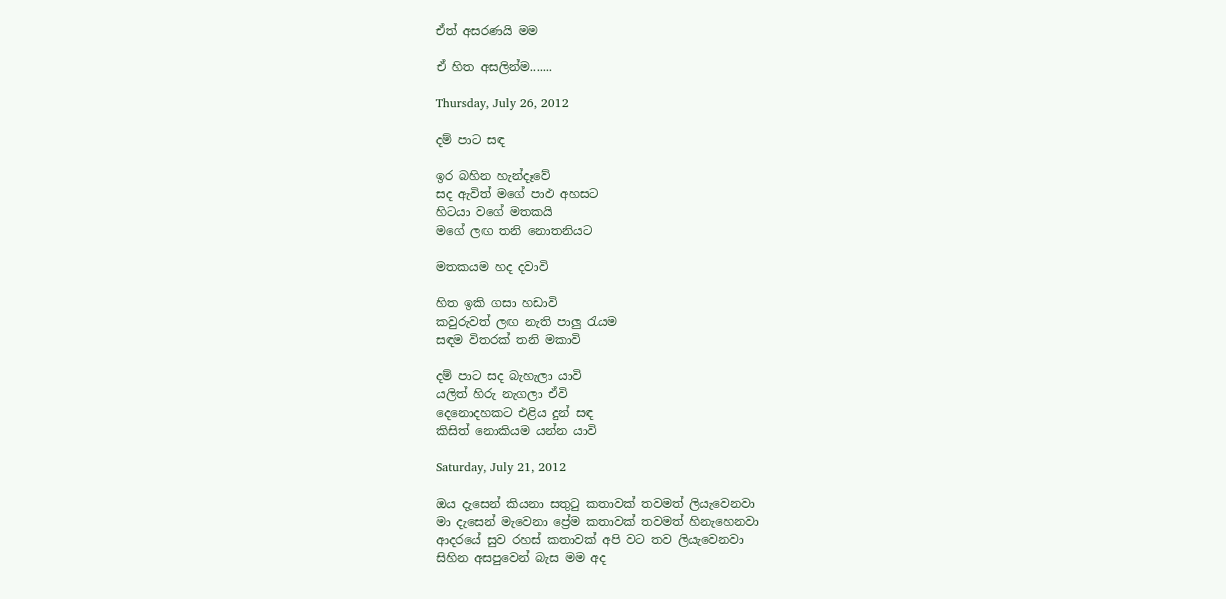ඒත් අසරණයි මම

ඒ හිත අසලින්ම.......

Thursday, July 26, 2012

දම් පාට සඳ

ඉර බහින හැන්දෑවේ
සද ඇවිත් මගේ පාඵ අහසට
හිටයා වගේ මතකයි
මගේ ලඟ තනි නොතනියට

මතකයම හද දවාවි

හිත ඉකි ගසා හඩාවි
කවුරුවත් ලඟ නැති පාලු රැයම
සඳම විතරක් තනි මකාවි

දම් පාට සද බැහැලා යාවි
යලිත් හිරු නැගලා ඒවි
දෙනොදහකට එළිය දුන් සඳ
කිසිත් නොකියම යන්න යාවි

Saturday, July 21, 2012

ඔය දැසෙන් කියනා සතුටු කතාවක් තවමත් ලියැවෙනවා
මා දැසෙන් මැවෙනා ප්‍රේම කතාවක් තවමත් හිනැහෙනවා
ආදරයේ සුව රහස් කතාවක් අපි වට තව ලියැවෙනවා
සිහින අසපුවෙන් බැස මම අද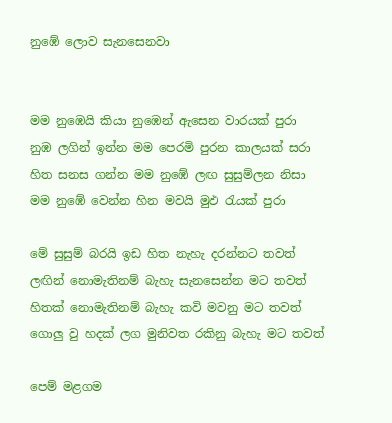නුඹේ ලොව සැනසෙනවා


මම නුඹෙයි කියා නුඹෙන් ඇසෙන වාරයක් පුරා
නුඹ ලගින් ඉන්න මම පෙරමි පුරන කාලයක් සරා
හිත සනස ගන්න මම නුඹේ ලඟ සුසුම්ලන නිසා
මම නුඹේ වෙන්න හින මවයි මුඵ රැයක් පුරා

මේ සුසුම් බරයි ඉඩ හිත නැහැ දරන්නට තවත්‍
ලඟින් නොමැතිනම් බැහැ සැනසෙන්න මට තවත්
හිතක් නොමැතිනම් බැහැ කවි මවනු මට තවත්
ගොලු වු හදක් ලග මුනිවත රකිනු බැහැ මට තවත්

පෙම් මළගම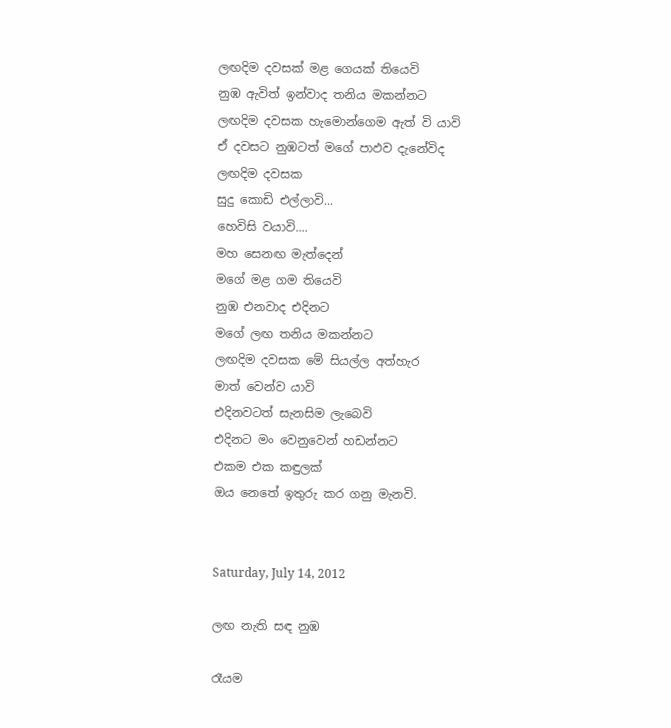ලඟදිම දවසක් මළ ගෙයක් තියෙවි
නුඹ ඇවිත් ඉන්වාද තනිය මකන්නට
ලඟදිම දවසක හැමොන්ගෙම ඇත් වි යාවි
ඒ දවසට නුඹටත් මගේ පාඵව දැනේවිද
ලඟදිම දවසක
සුදු කොඩි එල්ලාවි...
හෙවිසි වයාවි....
මහ සෙනඟ මැත්දෙන්
මගේ මළ ගම තියෙවි
නුඹ එනවාද එදිනට
මගේ ලඟ තනිය මකන්නට
ලඟදිම දවසක මේ සියල්ල අත්හැර
මාත් වෙන්ව යාවි
එදිනවටත් සැනසිම ලැබෙවි
එදිනට මං වෙනුවෙන් හඩන්නට
එකම එක කඳුලක්
ඔය නෙතේ ඉතුරු කර ගනු මැනවි.


Saturday, July 14, 2012

ලඟ නැති සඳ නුඹ

රෑයම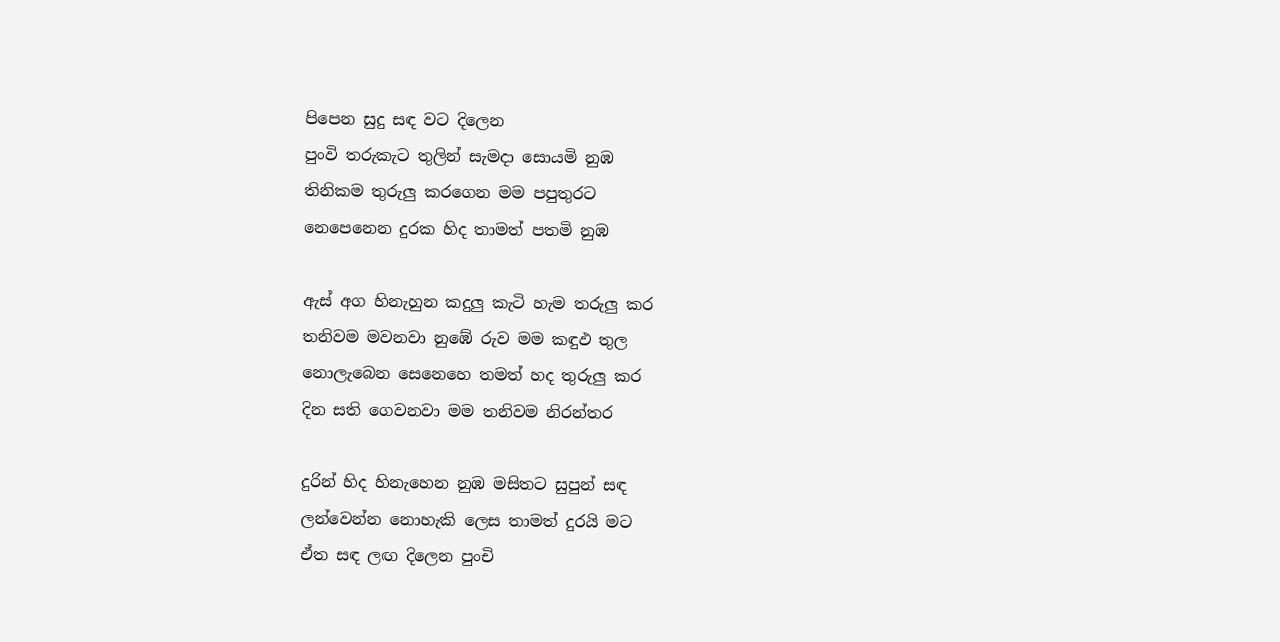පිපෙන සුදු සඳ වට දිලෙන
පුංවි තරුකැට තුලින් සැමදා සොයමි නුඹ
තිනිකම තුරුලු කරගෙන මම පපුතුරට
නෙපෙනෙන දුරක හිද තාමත් පතමි නුඹ

ඇස් අග හිනැහුන කදුලු කැටි හැම තරුලු කර
තනිවම මවනවා නුඹේ රුව මම කඳුඵ තුල
නොලැබෙන සෙනෙහෙ තමත් හද තුරුලු කර
දින සති ගෙවනවා මම තනිවම නිරන්තර

දුරින් හිද හිනැහෙන නුඹ මසිතට සුපුන් සඳ
ලන්වෙන්න නොහැකි ලෙස තාමත් දුරයි මට
ඒත සඳ ලඟ දිලෙන පුංචි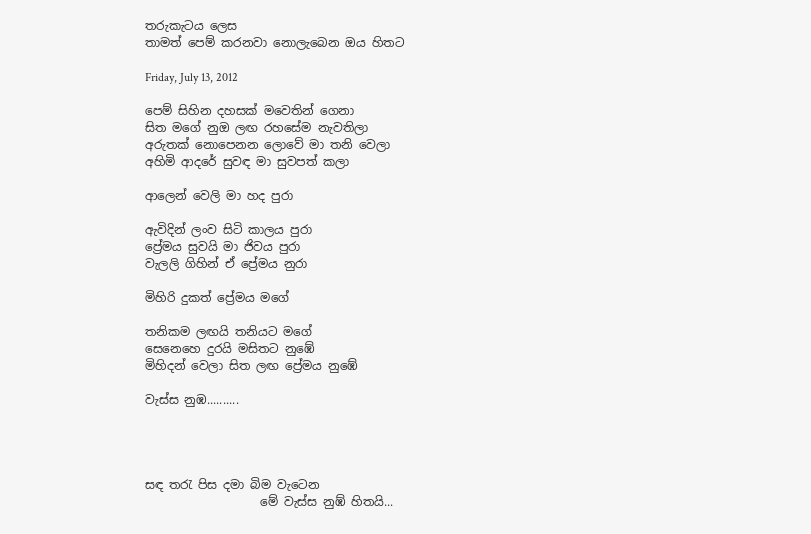තරුකැටය ලෙස
තාමත් පෙම් කරනවා නොලැබෙන ඔය හිතට

Friday, July 13, 2012

පෙම් සිහින දහසක් මවෙතින් ගෙනා
සිත මගේ නුඔ ලඟ රහසේම නැවතිලා
අරුතක් නොපෙනන ලොවේ මා තනි වෙලා
අහිමි ආදරේ සුවඳ මා සුවපත් කලා

ආලෙන් වෙලි මා හද පුරා

ඇවිදින් ලංව සිටි කාලය පුරා
ප්‍රේමය සුවයි මා ජිවය පුරා
වැලලි ගිහින් ඒ ප්‍රේමය නුරා

මිහිරි දුකත් ප්‍රේමය මගේ

තනිකම ලඟයි තනියට මගේ
සෙනෙහෙ දුරයි මසිතට නුඹේ
මිහිදන් වෙලා සිත ලඟ ප්‍රේමය නුඹේ

වැස්ස නුඹ..........




සඳ තරැ පිස දමා බිම වැටෙන
                   මේ වැස්ස නුඹ් හිතයි...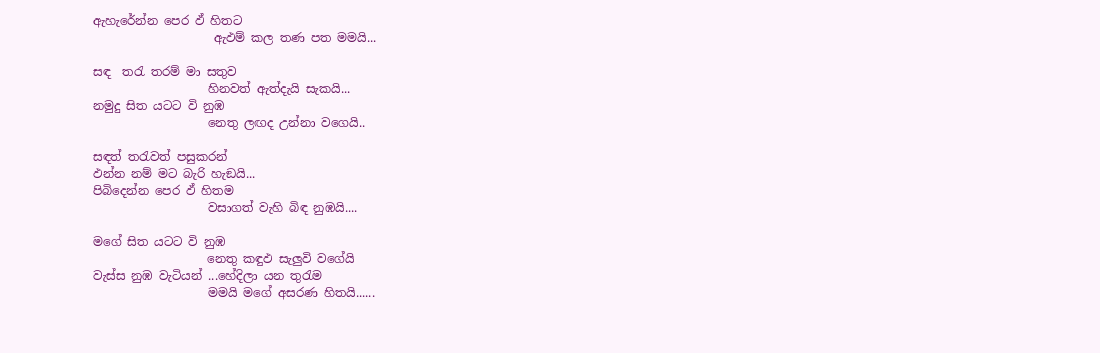ඇහැරේන්න පෙර ඵ් හිතට
                    ඇඵම් කල තණ පත මමයි...

සඳ  තරැ තරම් මා සතුව
                   හිනවත් ඇත්දැයි සැකයි...
නමුදු සිත යටට වි නුඹ
                   නෙතු ලඟද උන්නා වගෙයි..

සඳත් තරැවත් පසුකරන්
ඵන්න නම් මට බැරි හැඞයි...
පිබිදෙන්න පෙර ඵ් හිතම
                   වසාගත් වැහි බිඳ නුඹයි....

මගේ සිත යටට වි නුඹ
                   නෙතු කඳුඵ සැලුවි වගේයි
වැස්ස නුඹ වැටියන් ...හේදිලා යන තුරැම
                   මමයි මගේ අසරණ හිතයි......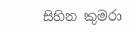සිහින කුමරා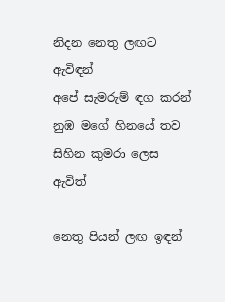නිදන නෙතු ලඟට ඇවිඳන්
අපේ සැමරුම් ඳග කරන්
නුඹ මගේ හිනයේ තව
සිහින කුමරා ලෙස ඇවිත්

නෙතු පියන් ලඟ ඉඳන්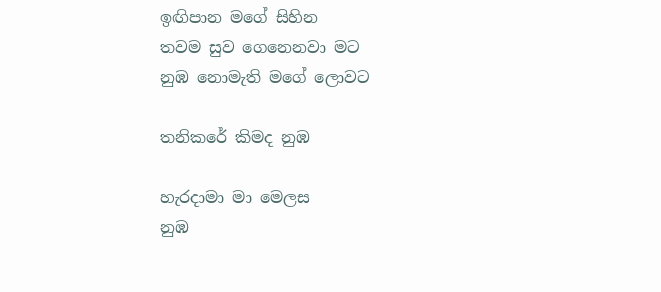ඉඟිපාන මගේ සිහින
තවම සුව ගෙනෙනවා මට
නුඹ නොමැති මගේ ලොවට

තනිකරේ කිමද නුඹ

හැරදාමා මා මෙලස
නුඹ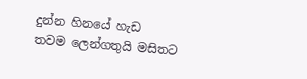දුන්න හිනයේ හැඩ
තවම ලෙන්ගතුයි මසිතට